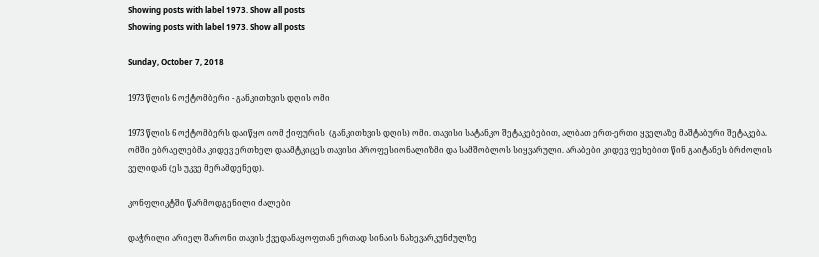Showing posts with label 1973. Show all posts
Showing posts with label 1973. Show all posts

Sunday, October 7, 2018

1973 წლის 6 ოქტომბერი - განკითხვის დღის ომი

1973 წლის 6 ოქტომბერს დაიწყო იომ ქიფურის  (განკითხვის დღის) ომი. თავისი სატანკო შეტაკებებით, ალბათ ერთ-ერთი ყველაზე მაშტაბური შეტაკება. ომში ებრაელებმა კიდევ ერთხელ დაამტკიცეს თავისი პროფესიონალიზმი და სამშობლოს სიყვარული. არაბები კიდევ ფეხებით წინ გაიტანეს ბრძოლის ველიდან (ეს უკვე მერამდენედ).

კონფლიკტში წარმოდგენილი ძალები

დაჭრილი არიელ შარონი თავის ქვედანაყოფთან ერთად სინაის ნახევარკუნძულზე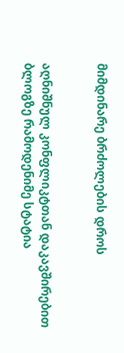მიმდინარე ბრძოლების დროს


აღნიშნულ კონფლიკტთან დაკავშირებით ბლოგზე რამოდენიმე სტატია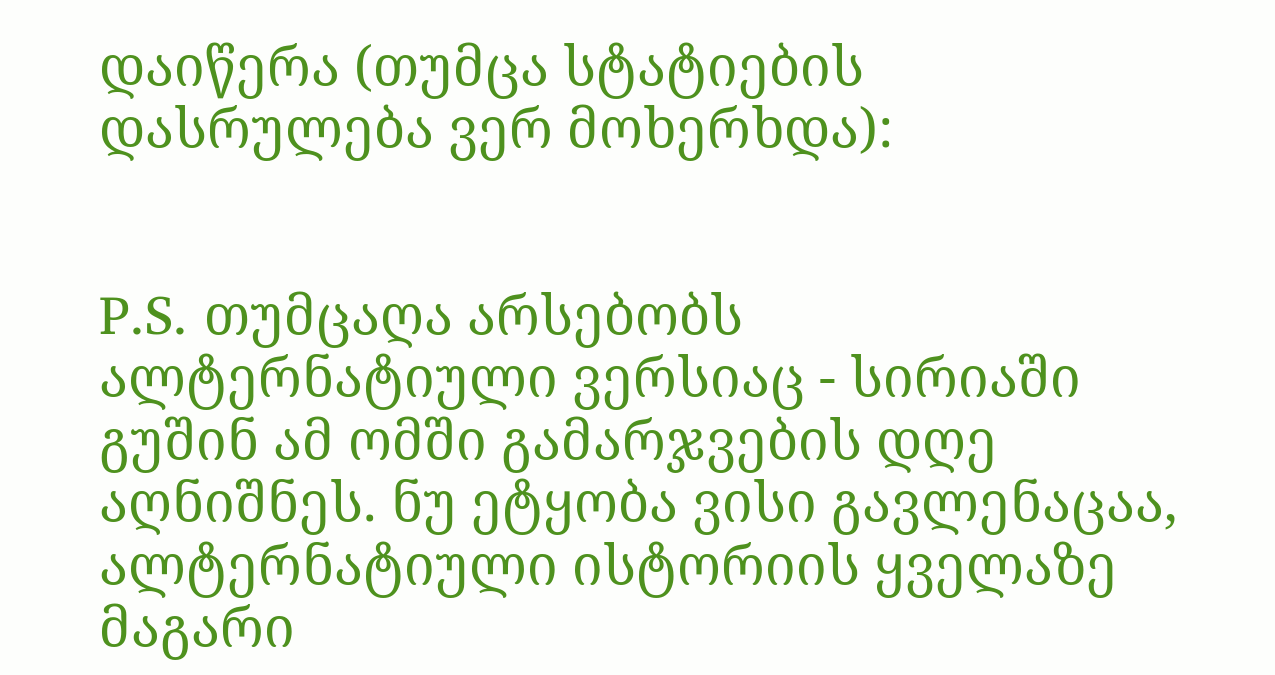დაიწერა (თუმცა სტატიების დასრულება ვერ მოხერხდა):


P.S. თუმცაღა არსებობს ალტერნატიული ვერსიაც - სირიაში გუშინ ამ ომში გამარჯვების დღე აღნიშნეს. ნუ ეტყობა ვისი გავლენაცაა, ალტერნატიული ისტორიის ყველაზე მაგარი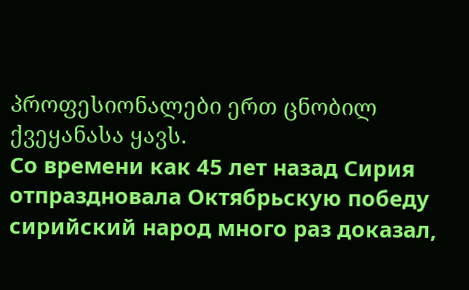პროფესიონალები ერთ ცნობილ ქვეყანასა ყავს.
Со времени как 45 лет назад Сирия отпраздновала Октябрьскую победу сирийский народ много раз доказал,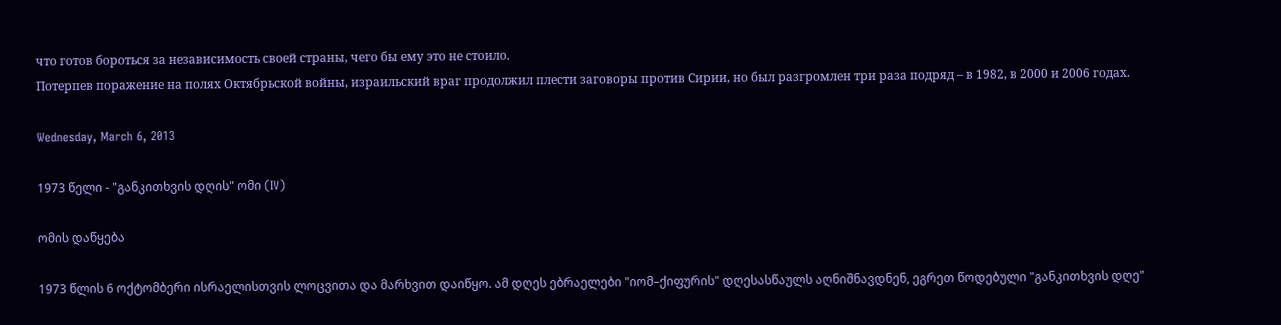что готов бороться за независимость своей страны, чего бы ему это не стоило.
Потерпев поражение на полях Октябрьской войны, израильский враг продолжил плести заговоры против Сирии, но был разгромлен три раза подряд – в 1982, в 2000 и 2006 годах.

Wednesday, March 6, 2013

1973 წელი - "განკითხვის დღის" ომი (IV)

ომის დაწყება

1973 წლის 6 ოქტომბერი ისრაელისთვის ლოცვითა და მარხვით დაიწყო. ამ დღეს ებრაელები "იომ–ქიფურის" დღესასწაულს აღნიშნავდნენ, ეგრეთ წოდებული "განკითხვის დღე"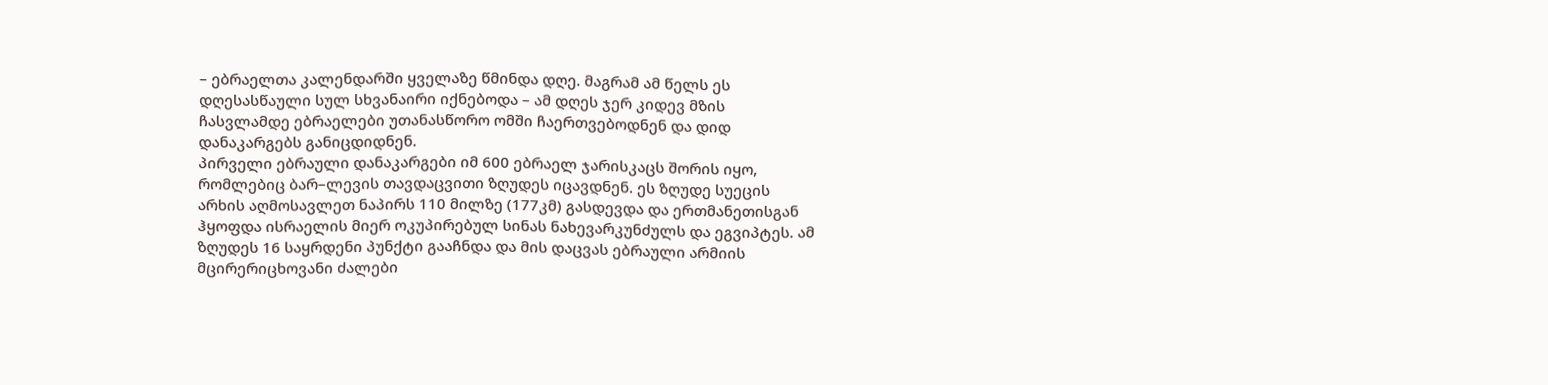– ებრაელთა კალენდარში ყველაზე წმინდა დღე. მაგრამ ამ წელს ეს დღესასწაული სულ სხვანაირი იქნებოდა – ამ დღეს ჯერ კიდევ მზის ჩასვლამდე ებრაელები უთანასწორო ომში ჩაერთვებოდნენ და დიდ დანაკარგებს განიცდიდნენ.
პირველი ებრაული დანაკარგები იმ 600 ებრაელ ჯარისკაცს შორის იყო, რომლებიც ბარ–ლევის თავდაცვითი ზღუდეს იცავდნენ. ეს ზღუდე სუეცის არხის აღმოსავლეთ ნაპირს 110 მილზე (177კმ) გასდევდა და ერთმანეთისგან ჰყოფდა ისრაელის მიერ ოკუპირებულ სინას ნახევარკუნძულს და ეგვიპტეს. ამ ზღუდეს 16 საყრდენი პუნქტი გააჩნდა და მის დაცვას ებრაული არმიის მცირერიცხოვანი ძალები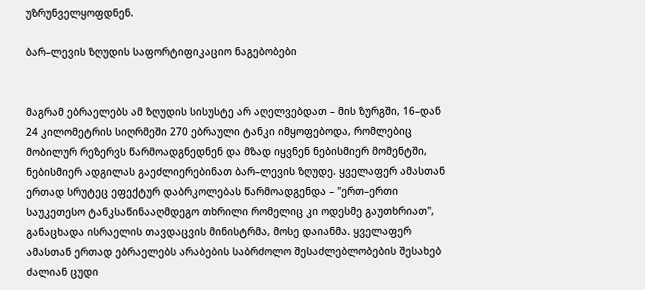უზრუნველყოფდნენ.

ბარ–ლევის ზღუდის საფორტიფიკაციო ნაგებობები


მაგრამ ებრაელებს ამ ზღუდის სისუსტე არ აღელვებდათ – მის ზურგში, 16–დან 24 კილომეტრის სიღრმეში 270 ებრაული ტანკი იმყოფებოდა, რომლებიც მობილურ რეზერვს წარმოადგნედნენ და მზად იყვნენ ნებისმიერ მომენტში, ნებისმიერ ადგილას გაეძლიერებინათ ბარ–ლევის ზღუდე. ყველაფერ ამასთან ერთად სრუტეც ეფექტურ დაბრკოლებას წარმოადგენდა – "ერთ–ერთი საუკეთესო ტანკსაწინააღმდეგო თხრილი რომელიც კი ოდესმე გაუთხრიათ", განაცხადა ისრაელის თავდაცვის მინისტრმა, მოსე დაიანმა. ყველაფერ ამასთან ერთად ებრაელებს არაბების საბრძოლო შესაძლებლობების შესახებ ძალიან ცუდი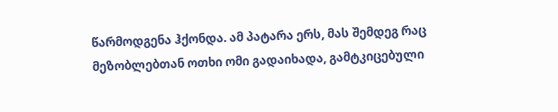წარმოდგენა ჰქონდა. ამ პატარა ერს, მას შემდეგ რაც მეზობლებთან ოთხი ომი გადაიხადა, გამტკიცებული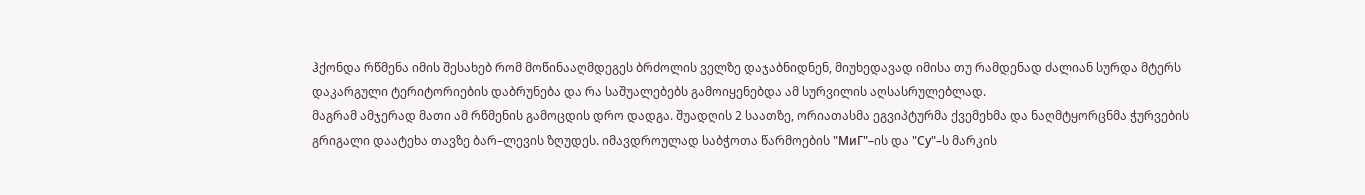ჰქონდა რწმენა იმის შესახებ რომ მოწინააღმდეგეს ბრძოლის ველზე დაჯაბნიდნენ, მიუხედავად იმისა თუ რამდენად ძალიან სურდა მტერს დაკარგული ტერიტორიების დაბრუნება და რა საშუალებებს გამოიყენებდა ამ სურვილის აღსასრულებლად.
მაგრამ ამჯერად მათი ამ რწმენის გამოცდის დრო დადგა. შუადღის 2 საათზე, ორიათასმა ეგვიპტურმა ქვემეხმა და ნაღმტყორცნმა ჭურვების გრიგალი დაატეხა თავზე ბარ–ლევის ზღუდეს. იმავდროულად საბჭოთა წარმოების "МиГ"–ის და "Су"–ს მარკის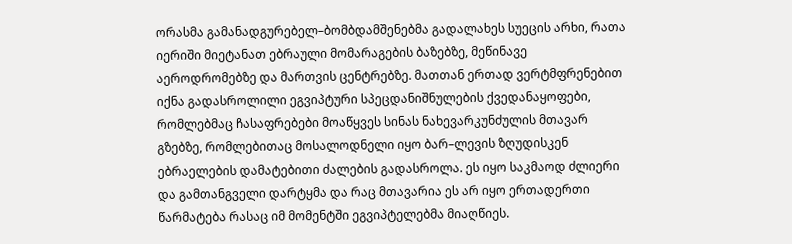ორასმა გამანადგურებელ–ბომბდამშენებმა გადალახეს სუეცის არხი, რათა იერიში მიეტანათ ებრაული მომარაგების ბაზებზე, მეწინავე აეროდრომებზე და მართვის ცენტრებზე. მათთან ერთად ვერტმფრენებით იქნა გადასროლილი ეგვიპტური სპეცდანიშნულების ქვედანაყოფები, რომლებმაც ჩასაფრებები მოაწყვეს სინას ნახევარკუნძულის მთავარ გზებზე, რომლებითაც მოსალოდნელი იყო ბარ–ლევის ზღუდისკენ ებრაელების დამატებითი ძალების გადასროლა. ეს იყო საკმაოდ ძლიერი და გამთანგველი დარტყმა და რაც მთავარია ეს არ იყო ერთადერთი წარმატება რასაც იმ მომენტში ეგვიპტელებმა მიაღწიეს.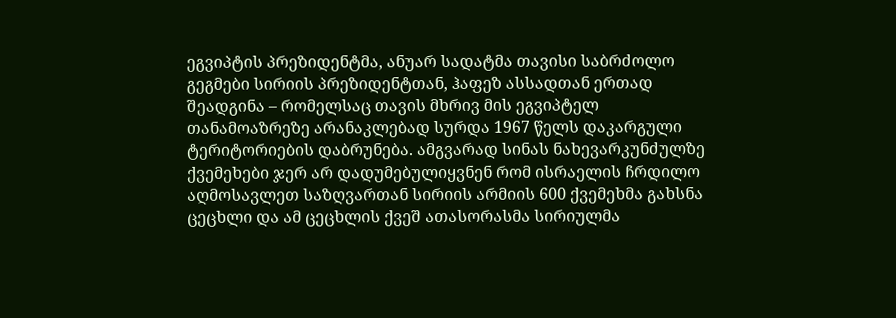ეგვიპტის პრეზიდენტმა, ანუარ სადატმა თავისი საბრძოლო გეგმები სირიის პრეზიდენტთან, ჰაფეზ ასსადთან ერთად შეადგინა – რომელსაც თავის მხრივ მის ეგვიპტელ თანამოაზრეზე არანაკლებად სურდა 1967 წელს დაკარგული ტერიტორიების დაბრუნება. ამგვარად სინას ნახევარკუნძულზე ქვემეხები ჯერ არ დადუმებულიყვნენ რომ ისრაელის ჩრდილო აღმოსავლეთ საზღვართან სირიის არმიის 600 ქვემეხმა გახსნა ცეცხლი და ამ ცეცხლის ქვეშ ათასორასმა სირიულმა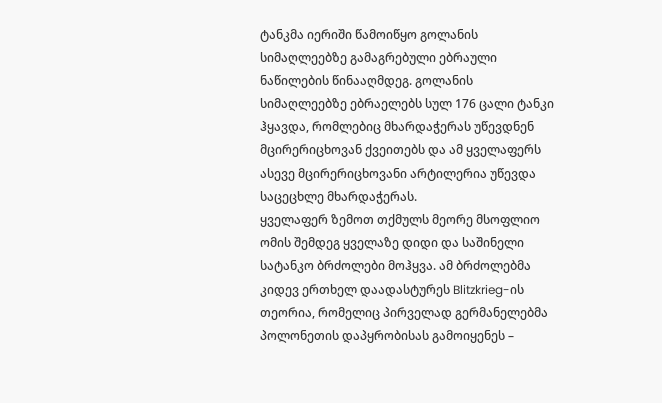ტანკმა იერიში წამოიწყო გოლანის სიმაღლეებზე გამაგრებული ებრაული ნაწილების წინააღმდეგ. გოლანის სიმაღლეებზე ებრაელებს სულ 176 ცალი ტანკი ჰყავდა, რომლებიც მხარდაჭერას უწევდნენ მცირერიცხოვან ქვეითებს და ამ ყველაფერს ასევე მცირერიცხოვანი არტილერია უწევდა საცეცხლე მხარდაჭერას.
ყველაფერ ზემოთ თქმულს მეორე მსოფლიო ომის შემდეგ ყველაზე დიდი და საშინელი სატანკო ბრძოლები მოჰყვა. ამ ბრძოლებმა კიდევ ერთხელ დაადასტურეს Blitzkrieg-ის თეორია, რომელიც პირველად გერმანელებმა პოლონეთის დაპყრობისას გამოიყენეს –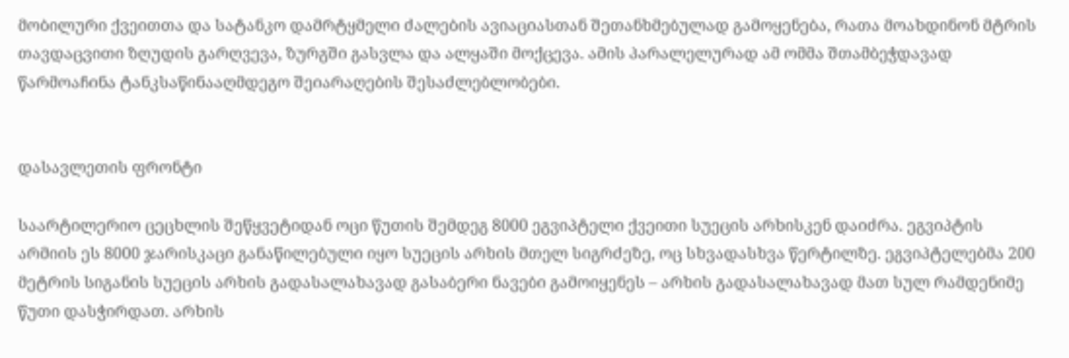მობილური ქვეითთა და სატანკო დამრტყმელი ძალების ავიაციასთან შეთანხმებულად გამოყენება, რათა მოახდინონ მტრის თავდაცვითი ზღუდის გარღვევა, ზურგში გასვლა და ალყაში მოქცევა. ამის პარალელურად ამ ომმა შთამბეჭდავად წარმოაჩინა ტანკსაწინააღმდეგო შეიარაღების შესაძლებლობები.


დასავლეთის ფრონტი

საარტილერიო ცეცხლის შეწყვეტიდან ოცი წუთის შემდეგ 8000 ეგვიპტელი ქვეითი სუეცის არხისკენ დაიძრა. ეგვიპტის არმიის ეს 8000 ჯარისკაცი განაწილებული იყო სუეცის არხის მთელ სიგრძეზე, ოც სხვადასხვა წერტილზე. ეგვიპტელებმა 200 მეტრის სიგანის სუეცის არხის გადასალახავად გასაბერი ნავები გამოიყენეს – არხის გადასალახავად მათ სულ რამდენიმე წუთი დასჭირდათ. არხის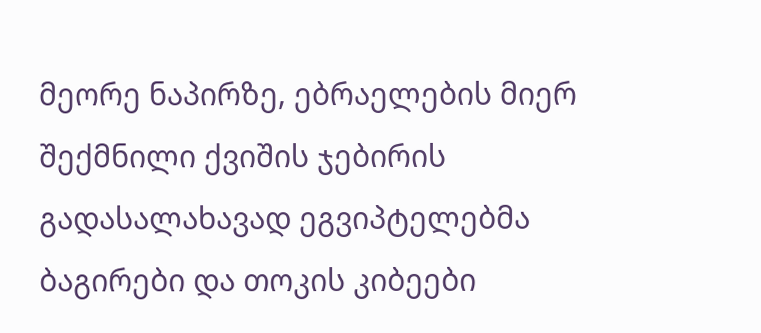მეორე ნაპირზე, ებრაელების მიერ შექმნილი ქვიშის ჯებირის გადასალახავად ეგვიპტელებმა ბაგირები და თოკის კიბეები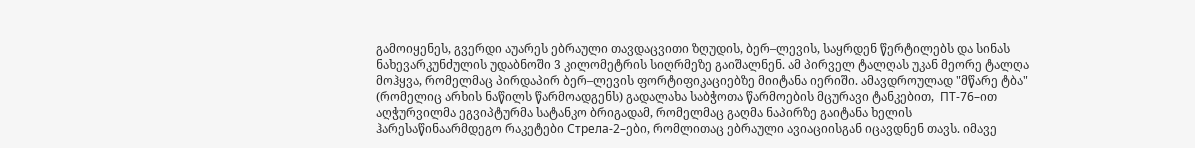გამოიყენეს, გვერდი აუარეს ებრაული თავდაცვითი ზღუდის, ბერ–ლევის, საყრდენ წერტილებს და სინას ნახევარკუნძულის უდაბნოში 3 კილომეტრის სიღრმეზე გაიშალნენ. ამ პირველ ტალღას უკან მეორე ტალღა მოჰყვა, რომელმაც პირდაპირ ბერ–ლევის ფორტიფიკაციებზე მიიტანა იერიში. ამავდროულად "მწარე ტბა" (რომელიც არხის ნაწილს წარმოადგენს) გადალახა საბჭოთა წარმოების მცურავი ტანკებით,  ПТ-76–ით აღჭურვილმა ეგვიპტურმა სატანკო ბრიგადამ, რომელმაც გაღმა ნაპირზე გაიტანა ხელის ჰარესაწინაარმდეგო რაკეტები Стрела-2–ები, რომლითაც ებრაული ავიაციისგან იცავდნენ თავს. იმავე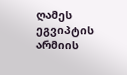ღამეს ეგვიპტის არმიის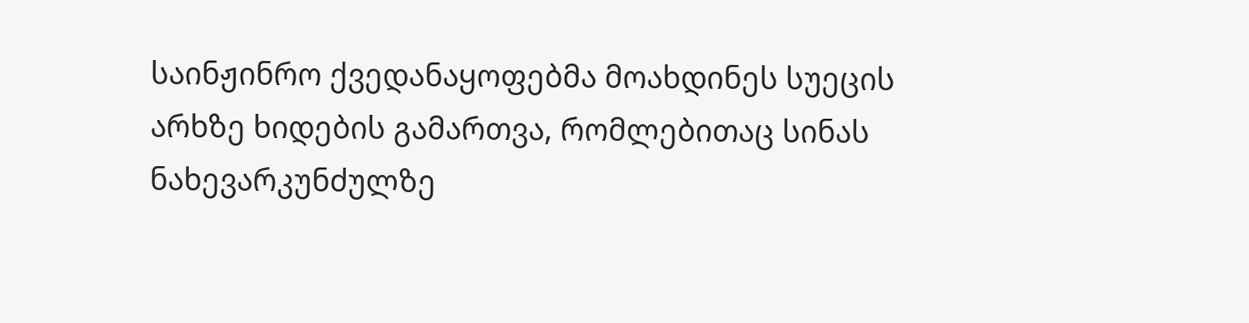საინჟინრო ქვედანაყოფებმა მოახდინეს სუეცის არხზე ხიდების გამართვა, რომლებითაც სინას ნახევარკუნძულზე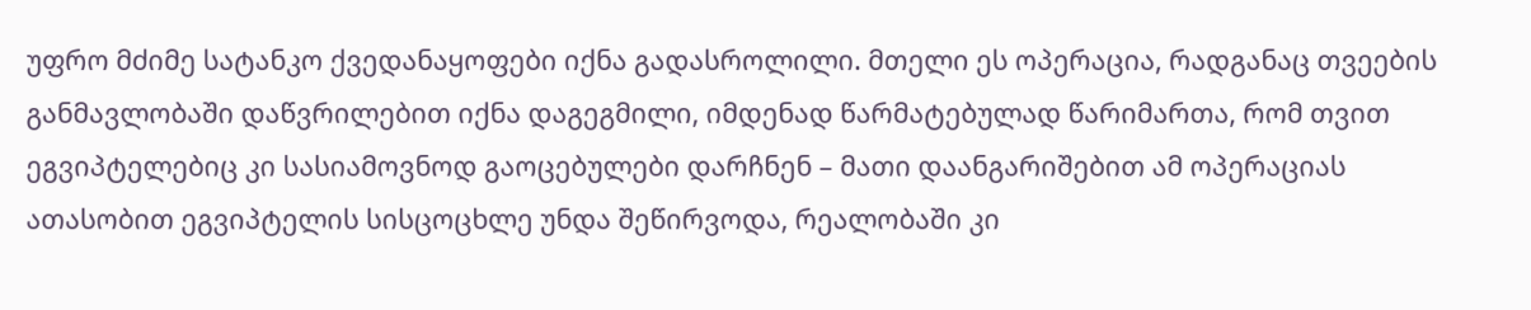უფრო მძიმე სატანკო ქვედანაყოფები იქნა გადასროლილი. მთელი ეს ოპერაცია, რადგანაც თვეების განმავლობაში დაწვრილებით იქნა დაგეგმილი, იმდენად წარმატებულად წარიმართა, რომ თვით ეგვიპტელებიც კი სასიამოვნოდ გაოცებულები დარჩნენ – მათი დაანგარიშებით ამ ოპერაციას ათასობით ეგვიპტელის სისცოცხლე უნდა შეწირვოდა, რეალობაში კი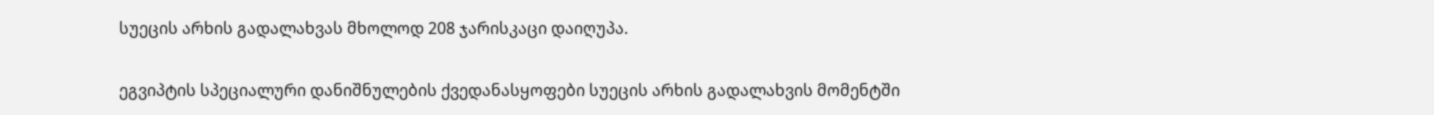სუეცის არხის გადალახვას მხოლოდ 208 ჯარისკაცი დაიღუპა.

ეგვიპტის სპეციალური დანიშნულების ქვედანასყოფები სუეცის არხის გადალახვის მომენტში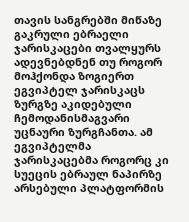თავის სანგრებში მიწაზე გაკრული ებრაელი ჯარისკაცები თვალყურს ადევნებდნენ თუ როგორ მოჰქონდა ზოგიერთ ეგვიპტელ ჯარისკაცს ზურგზე აკიდებული ჩემოდანისმაგვარი უცნაური ზურგჩანთა. ამ ეგვიპტელმა ჯარისკაცებმა როგორც კი სუეცის ებრაულ ნაპირზე არსებული პლატფორმის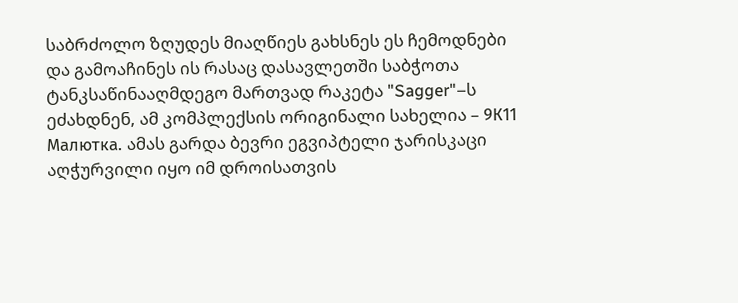საბრძოლო ზღუდეს მიაღწიეს გახსნეს ეს ჩემოდნები და გამოაჩინეს ის რასაც დასავლეთში საბჭოთა ტანკსაწინააღმდეგო მართვად რაკეტა "Sagger"–ს ეძახდნენ, ამ კომპლექსის ორიგინალი სახელია – 9К11 Малютка. ამას გარდა ბევრი ეგვიპტელი ჯარისკაცი აღჭურვილი იყო იმ დროისათვის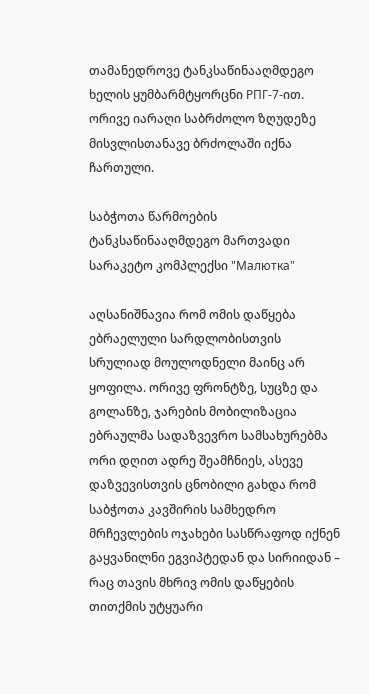თამანედროვე ტანკსაწინააღმდეგო ხელის ყუმბარმტყორცნი РПГ-7-ით. ორივე იარაღი საბრძოლო ზღუდეზე მისვლისთანავე ბრძოლაში იქნა ჩართული.

საბჭოთა წარმოების ტანკსაწინააღმდეგო მართვადი სარაკეტო კომპლექსი "Малютка"

აღსანიშნავია რომ ომის დაწყება ებრაელული სარდლობისთვის სრულიად მოულოდნელი მაინც არ ყოფილა. ორივე ფრონტზე, სუცზე და გოლანზე, ჯარების მობილიზაცია ებრაულმა სადაზვევრო სამსახურებმა ორი დღით ადრე შეამჩნიეს, ასევე დაზვევისთვის ცნობილი გახდა რომ საბჭოთა კავშირის სამხედრო მრჩევლების ოჯახები სასწრაფოდ იქნენ გაყვანილნი ეგვიპტედან და სირიიდან – რაც თავის მხრივ ომის დაწყების თითქმის უტყუარი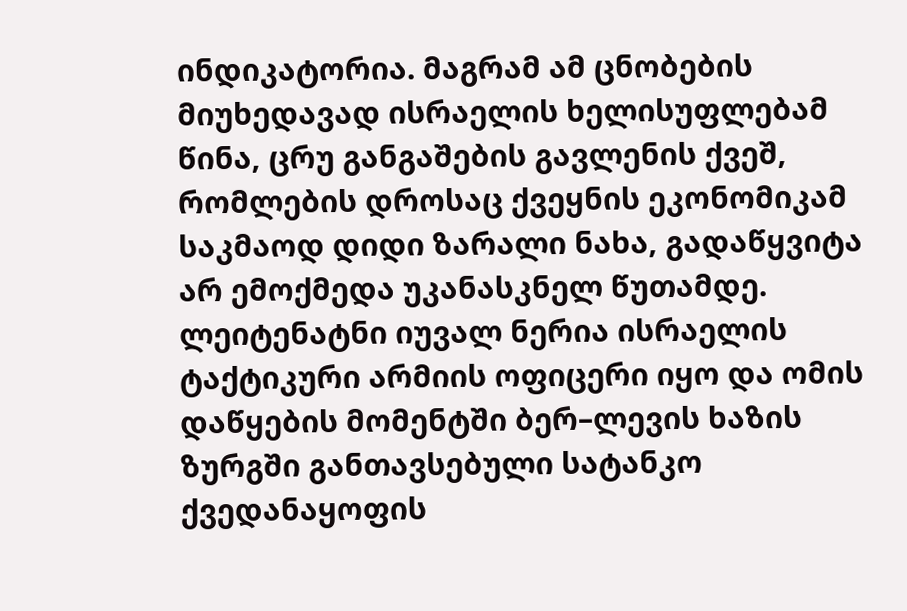ინდიკატორია. მაგრამ ამ ცნობების მიუხედავად ისრაელის ხელისუფლებამ წინა, ცრუ განგაშების გავლენის ქვეშ, რომლების დროსაც ქვეყნის ეკონომიკამ საკმაოდ დიდი ზარალი ნახა, გადაწყვიტა არ ემოქმედა უკანასკნელ წუთამდე.
ლეიტენატნი იუვალ ნერია ისრაელის ტაქტიკური არმიის ოფიცერი იყო და ომის დაწყების მომენტში ბერ–ლევის ხაზის ზურგში განთავსებული სატანკო ქვედანაყოფის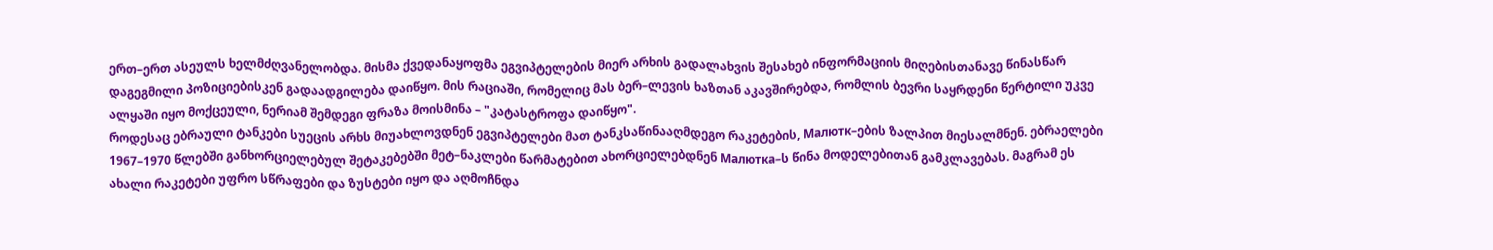ერთ–ერთ ასეულს ხელმძღვანელობდა. მისმა ქვედანაყოფმა ეგვიპტელების მიერ არხის გადალახვის შესახებ ინფორმაციის მიღებისთანავე წინასწარ დაგეგმილი პოზიციებისკენ გადაადგილება დაიწყო. მის რაციაში, რომელიც მას ბერ–ლევის ხაზთან აკავშირებდა, რომლის ბევრი საყრდენი წერტილი უკვე ალყაში იყო მოქცეული, ნერიამ შემდეგი ფრაზა მოისმინა – "კატასტროფა დაიწყო".
როდესაც ებრაული ტანკები სუეცის არხს მიუახლოვდნენ ეგვიპტელები მათ ტანკსაწინააღმდეგო რაკეტების, Малютк–ების ზალპით მიესალმნენ. ებრაელები 1967–1970 წლებში განხორციელებულ შეტაკებებში მეტ–ნაკლები წარმატებით ახორციელებდნენ Малютка–ს წინა მოდელებითან გამკლავებას. მაგრამ ეს ახალი რაკეტები უფრო სწრაფები და ზუსტები იყო და აღმოჩნდა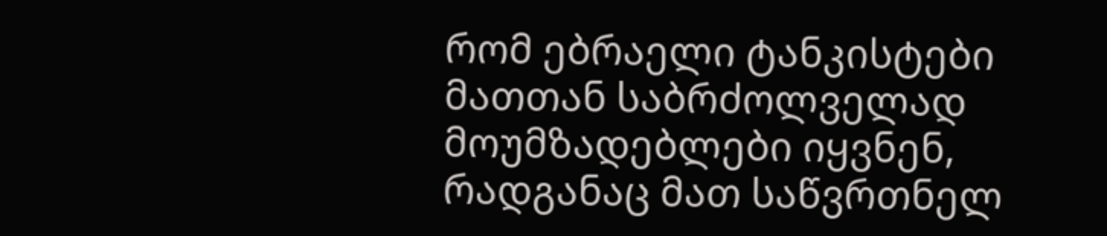რომ ებრაელი ტანკისტები მათთან საბრძოლველად მოუმზადებლები იყვნენ, რადგანაც მათ საწვრთნელ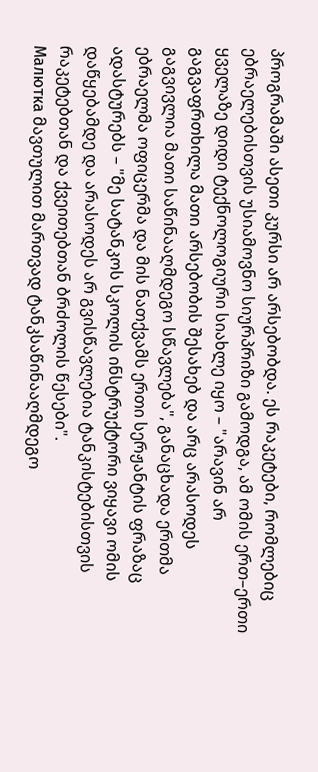პროგრამაში ასეთი კურსი არ არსებობდა. ეს რაკეტები, რომლებიც ებრაელებისთვის უსიამოვნო სიურპრიზი გამოდგა, ამ ომის ერთ–ერთი ყველაზე დიდი ტექნოლოგიური სიახლე იყო – "არავინ არ გაგვაფრთხილა მათი არსებობის შესახებ და არც არასოდეს გაგვივლია მათი საწინააღმდეგო სწავლება", განაცხადა ერთმა ებრაელმა ოფიცერმა და მის ნათქვამს ერთი სერჟანტის ფრაზაც ადასტურებს – "მე სატანკოს სკოლის ინსტრუქტორი ვიყავი ომის დაწყებამდე და არასოდეს არ გვისწავლებია ტანკისტებისთვის რაკეტებთან და ქვეითებთან ბრძოლის წესები".
Малютка მავთულით მართვად ტანკსაწინააღმდეგო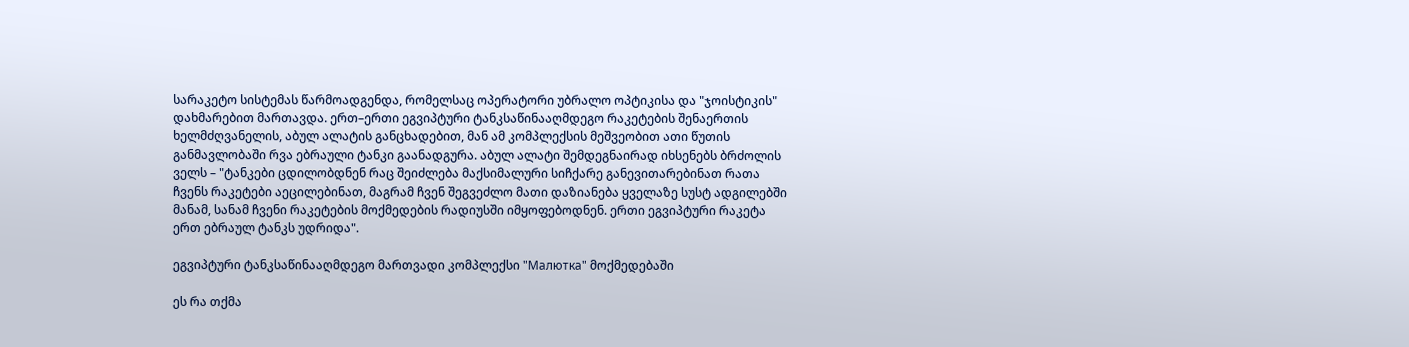სარაკეტო სისტემას წარმოადგენდა, რომელსაც ოპერატორი უბრალო ოპტიკისა და "ჯოისტიკის" დახმარებით მართავდა. ერთ–ერთი ეგვიპტური ტანკსაწინააღმდეგო რაკეტების შენაერთის ხელმძღვანელის, აბულ ალატის განცხადებით, მან ამ კომპლექსის მეშვეობით ათი წუთის განმავლობაში რვა ებრაული ტანკი გაანადგურა. აბულ ალატი შემდეგნაირად იხსენებს ბრძოლის ველს – "ტანკები ცდილობდნენ რაც შეიძლება მაქსიმალური სიჩქარე განევითარებინათ რათა ჩვენს რაკეტები აეცილებინათ, მაგრამ ჩვენ შეგვეძლო მათი დაზიანება ყველაზე სუსტ ადგილებში მანამ, სანამ ჩვენი რაკეტების მოქმედების რადიუსში იმყოფებოდნენ. ერთი ეგვიპტური რაკეტა ერთ ებრაულ ტანკს უდრიდა".

ეგვიპტური ტანკსაწინააღმდეგო მართვადი კომპლექსი "Малютка" მოქმედებაში

ეს რა თქმა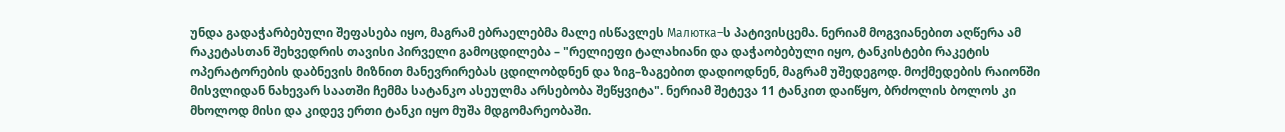უნდა გადაჭარბებული შეფასება იყო, მაგრამ ებრაელებმა მალე ისწავლეს Малютка–ს პატივისცემა. ნერიამ მოგვიანებით აღწერა ამ რაკეტასთან შეხვედრის თავისი პირველი გამოცდილება – "რელიეფი ტალახიანი და დაჭაობებული იყო, ტანკისტები რაკეტის ოპერატორების დაბნევის მიზნით მანევრირებას ცდილობდნენ და ზიგ–ზაგებით დადიოდნენ, მაგრამ უშედეგოდ. მოქმედების რაიონში მისვლიდან ნახევარ საათში ჩემმა სატანკო ასეულმა არსებობა შეწყვიტა". ნერიამ შეტევა 11 ტანკით დაიწყო, ბრძოლის ბოლოს კი მხოლოდ მისი და კიდევ ერთი ტანკი იყო მუშა მდგომარეობაში.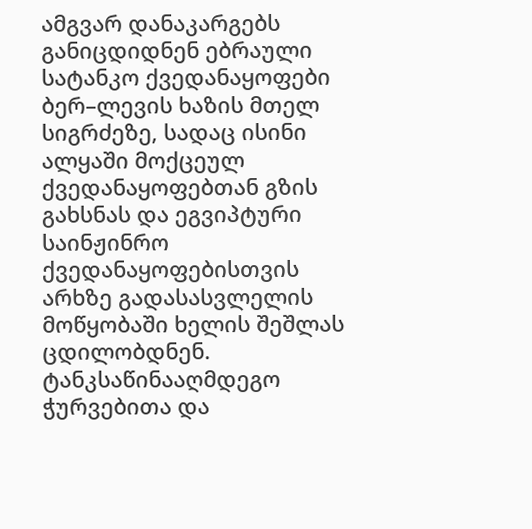ამგვარ დანაკარგებს განიცდიდნენ ებრაული სატანკო ქვედანაყოფები ბერ–ლევის ხაზის მთელ სიგრძეზე, სადაც ისინი ალყაში მოქცეულ ქვედანაყოფებთან გზის გახსნას და ეგვიპტური საინჟინრო ქვედანაყოფებისთვის არხზე გადასასვლელის მოწყობაში ხელის შეშლას ცდილობდნენ. ტანკსაწინააღმდეგო ჭურვებითა და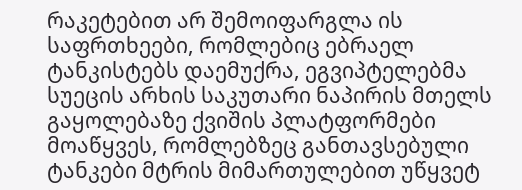რაკეტებით არ შემოიფარგლა ის საფრთხეები, რომლებიც ებრაელ ტანკისტებს დაემუქრა, ეგვიპტელებმა სუეცის არხის საკუთარი ნაპირის მთელს გაყოლებაზე ქვიშის პლატფორმები მოაწყვეს, რომლებზეც განთავსებული ტანკები მტრის მიმართულებით უწყვეტ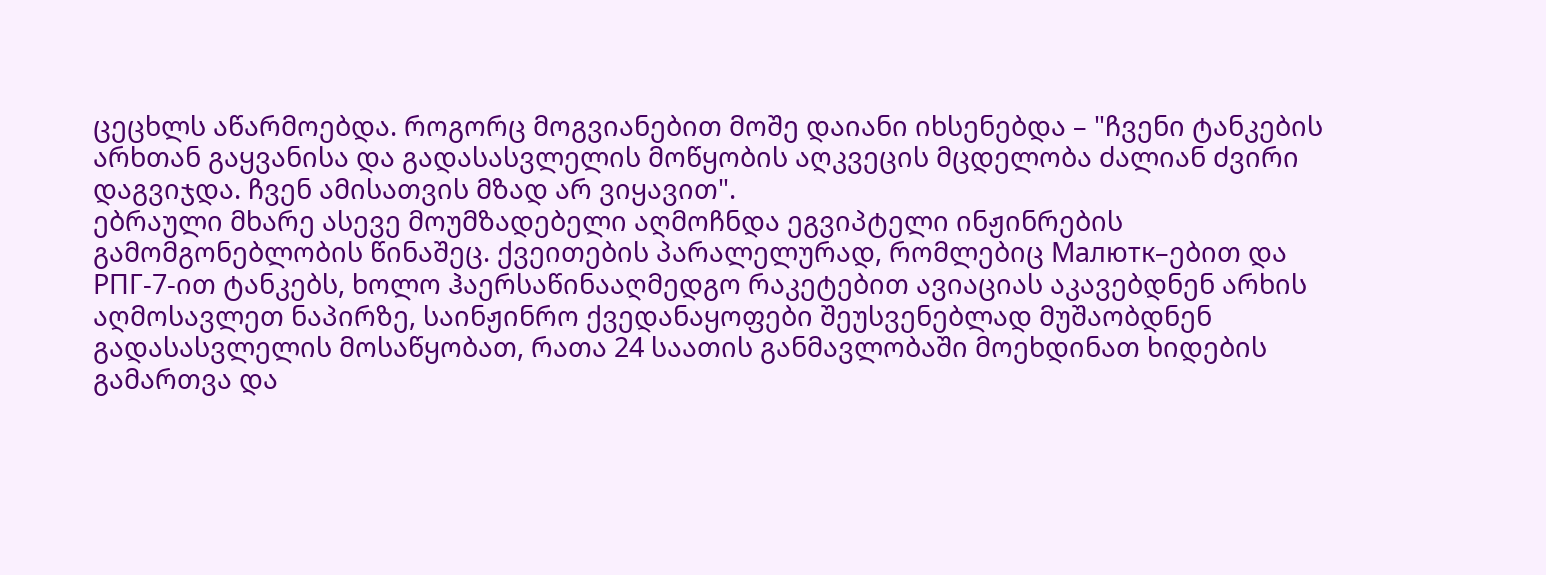ცეცხლს აწარმოებდა. როგორც მოგვიანებით მოშე დაიანი იხსენებდა – "ჩვენი ტანკების არხთან გაყვანისა და გადასასვლელის მოწყობის აღკვეცის მცდელობა ძალიან ძვირი დაგვიჯდა. ჩვენ ამისათვის მზად არ ვიყავით".
ებრაული მხარე ასევე მოუმზადებელი აღმოჩნდა ეგვიპტელი ინჟინრების გამომგონებლობის წინაშეც. ქვეითების პარალელურად, რომლებიც Малютк–ებით და РПГ-7-ით ტანკებს, ხოლო ჰაერსაწინააღმედგო რაკეტებით ავიაციას აკავებდნენ არხის აღმოსავლეთ ნაპირზე, საინჟინრო ქვედანაყოფები შეუსვენებლად მუშაობდნენ გადასასვლელის მოსაწყობათ, რათა 24 საათის განმავლობაში მოეხდინათ ხიდების გამართვა და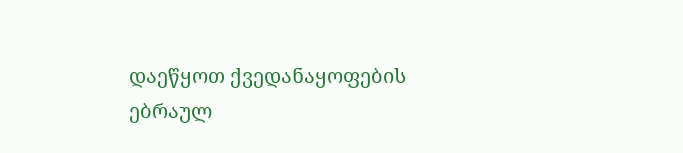დაეწყოთ ქვედანაყოფების ებრაულ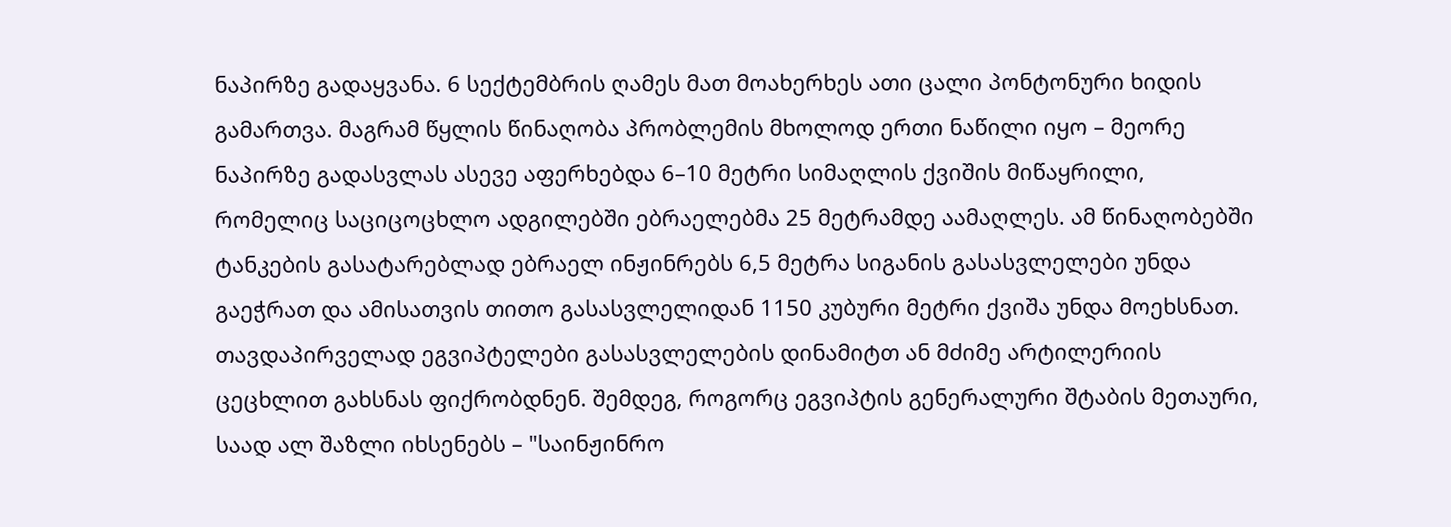ნაპირზე გადაყვანა. 6 სექტემბრის ღამეს მათ მოახერხეს ათი ცალი პონტონური ხიდის გამართვა. მაგრამ წყლის წინაღობა პრობლემის მხოლოდ ერთი ნაწილი იყო – მეორე ნაპირზე გადასვლას ასევე აფერხებდა 6–10 მეტრი სიმაღლის ქვიშის მიწაყრილი, რომელიც საციცოცხლო ადგილებში ებრაელებმა 25 მეტრამდე აამაღლეს. ამ წინაღობებში ტანკების გასატარებლად ებრაელ ინჟინრებს 6,5 მეტრა სიგანის გასასვლელები უნდა გაეჭრათ და ამისათვის თითო გასასვლელიდან 1150 კუბური მეტრი ქვიშა უნდა მოეხსნათ.
თავდაპირველად ეგვიპტელები გასასვლელების დინამიტთ ან მძიმე არტილერიის ცეცხლით გახსნას ფიქრობდნენ. შემდეგ, როგორც ეგვიპტის გენერალური შტაბის მეთაური, საად ალ შაზლი იხსენებს – "საინჟინრო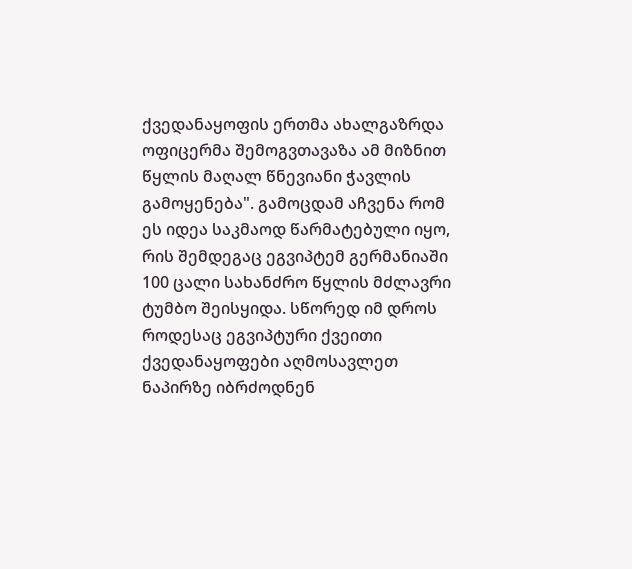ქვედანაყოფის ერთმა ახალგაზრდა ოფიცერმა შემოგვთავაზა ამ მიზნით წყლის მაღალ წნევიანი ჭავლის გამოყენება". გამოცდამ აჩვენა რომ ეს იდეა საკმაოდ წარმატებული იყო, რის შემდეგაც ეგვიპტემ გერმანიაში 100 ცალი სახანძრო წყლის მძლავრი ტუმბო შეისყიდა. სწორედ იმ დროს როდესაც ეგვიპტური ქვეითი ქვედანაყოფები აღმოსავლეთ ნაპირზე იბრძოდნენ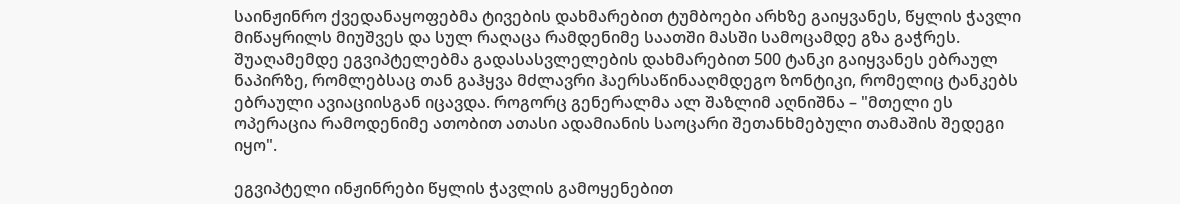საინჟინრო ქვედანაყოფებმა ტივების დახმარებით ტუმბოები არხზე გაიყვანეს, წყლის ჭავლი მიწაყრილს მიუშვეს და სულ რაღაცა რამდენიმე საათში მასში სამოცამდე გზა გაჭრეს. შუაღამემდე ეგვიპტელებმა გადასასვლელების დახმარებით 500 ტანკი გაიყვანეს ებრაულ ნაპირზე, რომლებსაც თან გაჰყვა მძლავრი ჰაერსაწინააღმდეგო ზონტიკი, რომელიც ტანკებს ებრაული ავიაციისგან იცავდა. როგორც გენერალმა ალ შაზლიმ აღნიშნა – "მთელი ეს ოპერაცია რამოდენიმე ათობით ათასი ადამიანის საოცარი შეთანხმებული თამაშის შედეგი იყო".

ეგვიპტელი ინჟინრები წყლის ჭავლის გამოყენებით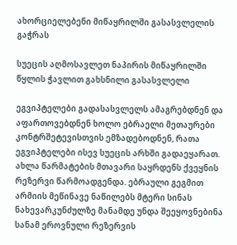ახორციელებენი მიწაყრილში გასასვლელის გაჭრას

სუეცის აღმოსავლეთ ნაპირის მიწაყრილში წყლის ჭავლით გახსნილი გასასვლელი

ეგვიპტელები გადასასვლელს ამაგრებდნენ და აფართოვებდნენ ხოლო ებრაელი მეთაურები კონტრშეტევისთვის ემზადებოდნენ, რათა ეგვიპტელები ისევ სუეცის არხში გადაეყარათ. ახლა წარმატების მთავარი საყრდენს ქვეყნის რეზერვი წარმოადგენდა. ებრაული გეგმით არმიის მეწინავე ნაწილებს მტერი სინას ნახევარკუნძულზე მანამდე უნდა შეეყოვნებინა სანამ ეროვნული რეზერვის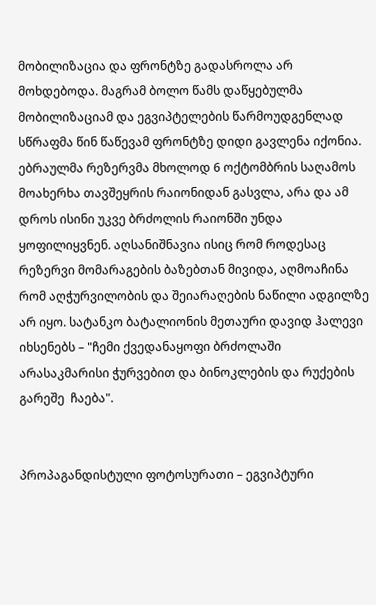მობილიზაცია და ფრონტზე გადასროლა არ მოხდებოდა. მაგრამ ბოლო წამს დაწყებულმა მობილიზაციამ და ეგვიპტელების წარმოუდგენლად სწრაფმა წინ წაწევამ ფრონტზე დიდი გავლენა იქონია. ებრაულმა რეზერვმა მხოლოდ 6 ოქტომბრის საღამოს მოახერხა თავშეყრის რაიონიდან გასვლა, არა და ამ დროს ისინი უკვე ბრძოლის რაიონში უნდა ყოფილიყვნენ. აღსანიშნავია ისიც რომ როდესაც რეზერვი მომარაგების ბაზებთან მივიდა, აღმოაჩინა რომ აღჭურვილობის და შეიარაღების ნაწილი ადგილზე არ იყო. სატანკო ბატალიონის მეთაური დავიდ ჰალევი იხსენებს – "ჩემი ქვედანაყოფი ბრძოლაში არასაკმარისი ჭურვებით და ბინოკლების და რუქების გარეშე  ჩაება".


პროპაგანდისტული ფოტოსურათი – ეგვიპტური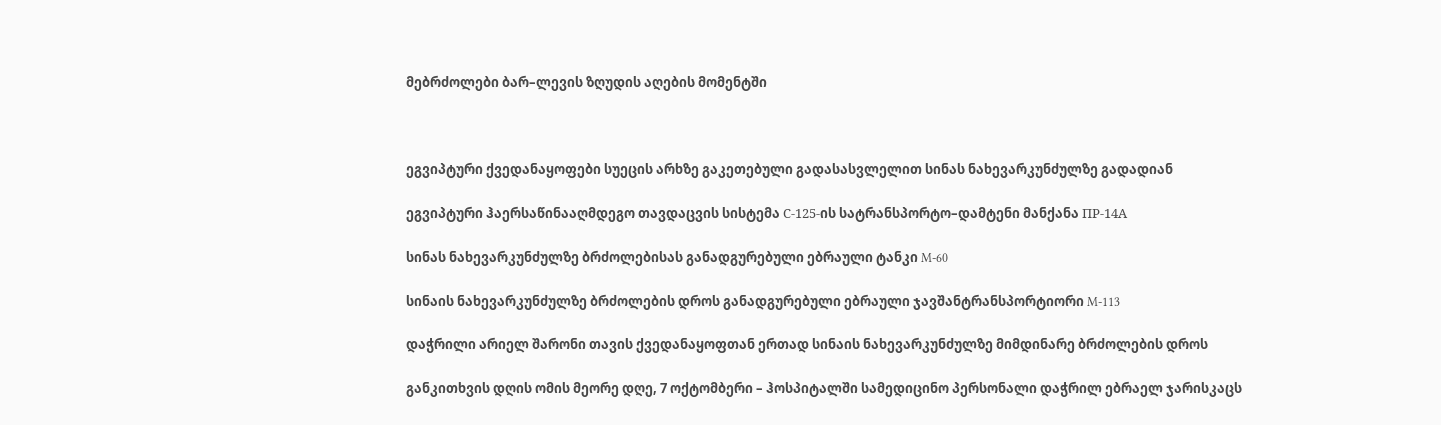მებრძოლები ბარ–ლევის ზღუდის აღების მომენტში



ეგვიპტური ქვედანაყოფები სუეცის არხზე გაკეთებული გადასასვლელით სინას ნახევარკუნძულზე გადადიან

ეგვიპტური ჰაერსაწინააღმდეგო თავდაცვის სისტემა С-125-ის სატრანსპორტო–დამტენი მანქანა ПР-14А

სინას ნახევარკუნძულზე ბრძოლებისას განადგურებული ებრაული ტანკი M-60

სინაის ნახევარკუნძულზე ბრძოლების დროს განადგურებული ებრაული ჯავშანტრანსპორტიორი M-113

დაჭრილი არიელ შარონი თავის ქვედანაყოფთან ერთად სინაის ნახევარკუნძულზე მიმდინარე ბრძოლების დროს

განკითხვის დღის ომის მეორე დღე, 7 ოქტომბერი – ჰოსპიტალში სამედიცინო პერსონალი დაჭრილ ებრაელ ჯარისკაცს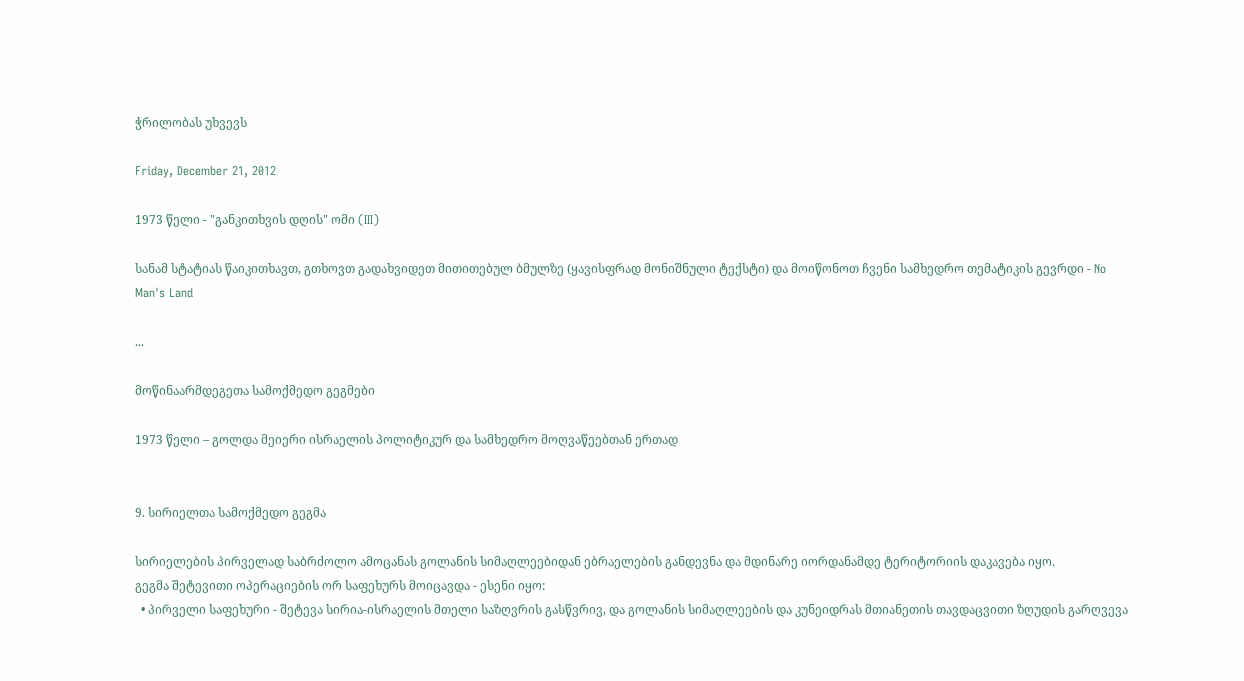ჭრილობას უხვევს

Friday, December 21, 2012

1973 წელი - "განკითხვის დღის" ომი (III)

სანამ სტატიას წაიკითხავთ, გთხოვთ გადახვიდეთ მითითებულ ბმულზე (ყავისფრად მონიშნული ტექსტი) და მოიწონოთ ჩვენი სამხედრო თემატიკის გევრდი - No Man's Land

...

მოწინაარმდეგეთა სამოქმედო გეგმები

1973 წელი – გოლდა მეიერი ისრაელის პოლიტიკურ და სამხედრო მოღვაწეებთან ერთად


9. სირიელთა სამოქმედო გეგმა

სირიელების პირველად საბრძოლო ამოცანას გოლანის სიმაღლეებიდან ებრაელების განდევნა და მდინარე იორდანამდე ტერიტორიის დაკავება იყო.
გეგმა შეტევითი ოპერაციების ორ საფეხურს მოიცავდა - ესენი იყო:
  • პირველი საფეხური - შეტევა სირია-ისრაელის მთელი საზღვრის გასწვრივ, და გოლანის სიმაღლეების და კუნეიდრას მთიანეთის თავდაცვითი ზღუდის გარღვევა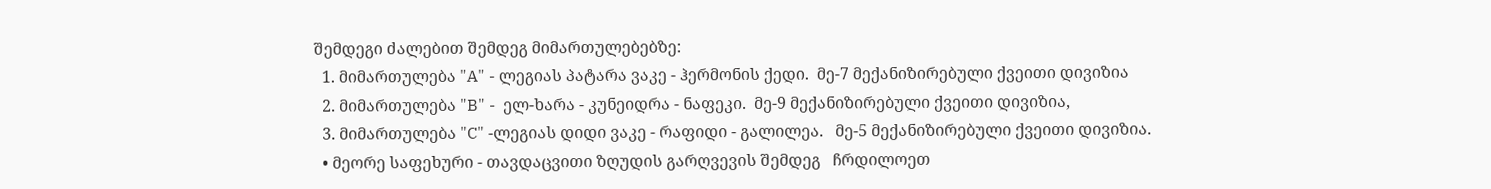შემდეგი ძალებით შემდეგ მიმართულებებზე:
  1. მიმართულება "A" - ლეგიას პატარა ვაკე - ჰერმონის ქედი.  მე-7 მექანიზირებული ქვეითი დივიზია
  2. მიმართულება "B" -  ელ-ხარა - კუნეიდრა - ნაფეკი.  მე-9 მექანიზირებული ქვეითი დივიზია,
  3. მიმართულება "C" -ლეგიას დიდი ვაკე - რაფიდი - გალილეა.   მე-5 მექანიზირებული ქვეითი დივიზია.
  • მეორე საფეხური - თავდაცვითი ზღუდის გარღვევის შემდეგ   ჩრდილოეთ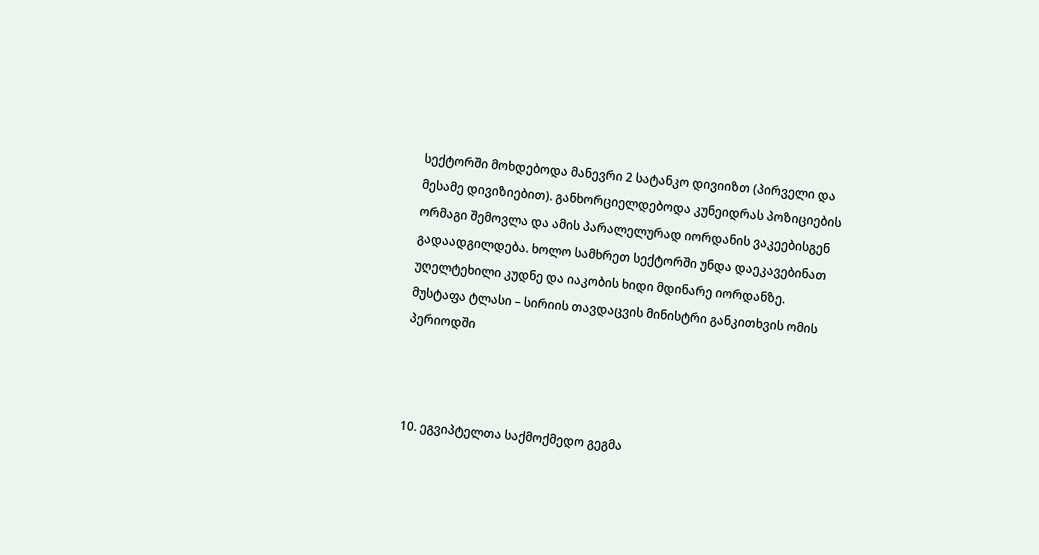სექტორში მოხდებოდა მანევრი 2 სატანკო დივიიზთ (პირველი და მესამე დივიზიებით). განხორციელდებოდა კუნეიდრას პოზიციების  ორმაგი შემოვლა და ამის პარალელურად იორდანის ვაკეებისგენ გადაადგილდება. ხოლო სამხრეთ სექტორში უნდა დაეკავებინათ უღელტეხილი კუდნე და იაკობის ხიდი მდინარე იორდანზე.
მუსტაფა ტლასი – სირიის თავდაცვის მინისტრი განკითხვის ომის პერიოდში



10. ეგვიპტელთა საქმოქმედო გეგმა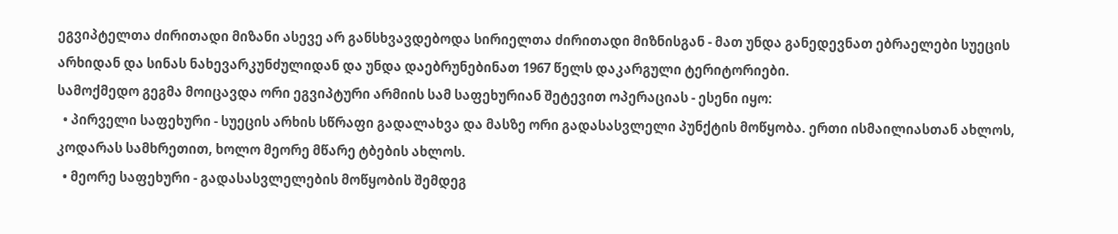ეგვიპტელთა ძირითადი მიზანი ასევე არ განსხვავდებოდა სირიელთა ძირითადი მიზნისგან - მათ უნდა განედევნათ ებრაელები სუეცის არხიდან და სინას ნახევარკუნძულიდან და უნდა დაებრუნებინათ 1967 წელს დაკარგული ტერიტორიები.
სამოქმედო გეგმა მოიცავდა ორი ეგვიპტური არმიის სამ საფეხურიან შეტევით ოპერაციას - ესენი იყო:
  • პირველი საფეხური - სუეცის არხის სწრაფი გადალახვა და მასზე ორი გადასასვლელი პუნქტის მოწყობა. ერთი ისმაილიასთან ახლოს, კოდარას სამხრეთით, ხოლო მეორე მწარე ტბების ახლოს.
  • მეორე საფეხური - გადასასვლელების მოწყობის შემდეგ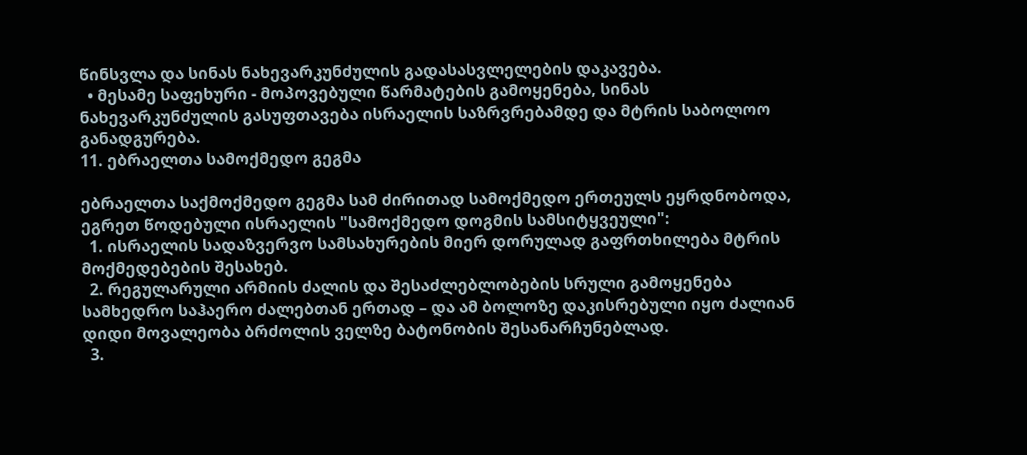წინსვლა და სინას ნახევარკუნძულის გადასასვლელების დაკავება.
  • მესამე საფეხური - მოპოვებული წარმატების გამოყენება, სინას ნახევარკუნძულის გასუფთავება ისრაელის საზრვრებამდე და მტრის საბოლოო განადგურება.
11. ებრაელთა სამოქმედო გეგმა

ებრაელთა საქმოქმედო გეგმა სამ ძირითად სამოქმედო ერთეულს ეყრდნობოდა, ეგრეთ წოდებული ისრაელის "სამოქმედო დოგმის სამსიტყვეული":
  1. ისრაელის სადაზვერვო სამსახურების მიერ დორულად გაფრთხილება მტრის მოქმედებების შესახებ.
  2. რეგულარული არმიის ძალის და შესაძლებლობების სრული გამოყენება სამხედრო საჰაერო ძალებთან ერთად – და ამ ბოლოზე დაკისრებული იყო ძალიან დიდი მოვალეობა ბრძოლის ველზე ბატონობის შესანარჩუნებლად.
  3.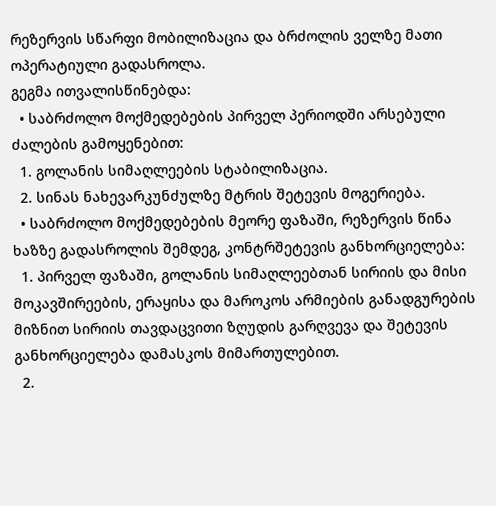რეზერვის სწარფი მობილიზაცია და ბრძოლის ველზე მათი ოპერატიული გადასროლა.
გეგმა ითვალისწინებდა:
  • საბრძოლო მოქმედებების პირველ პერიოდში არსებული ძალების გამოყენებით:
  1. გოლანის სიმაღლეების სტაბილიზაცია.
  2. სინას ნახევარკუნძულზე მტრის შეტევის მოგერიება.
  • საბრძოლო მოქმედებების მეორე ფაზაში, რეზერვის წინა ხაზზე გადასროლის შემდეგ, კონტრშეტევის განხორციელება:
  1. პირველ ფაზაში, გოლანის სიმაღლეებთან სირიის და მისი მოკავშირეების, ერაყისა და მაროკოს არმიების განადგურების მიზნით სირიის თავდაცვითი ზღუდის გარღვევა და შეტევის განხორციელება დამასკოს მიმართულებით.
  2.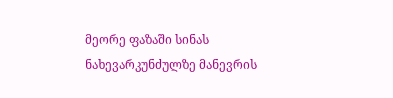მეორე ფაზაში სინას ნახევარკუნძულზე მანევრის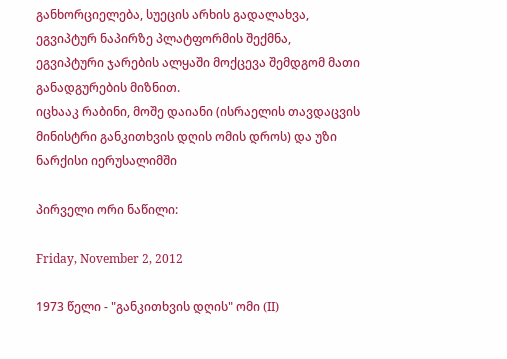განხორციელება, სუეცის არხის გადალახვა, ეგვიპტურ ნაპირზე პლატფორმის შექმნა, ეგვიპტური ჯარების ალყაში მოქცევა შემდგომ მათი განადგურების მიზნით.
იცხააკ რაბინი, მოშე დაიანი (ისრაელის თავდაცვის მინისტრი განკითხვის დღის ომის დროს) და უზი ნარქისი იერუსალიმში

პირველი ორი ნაწილი:

Friday, November 2, 2012

1973 წელი - "განკითხვის დღის" ომი (II)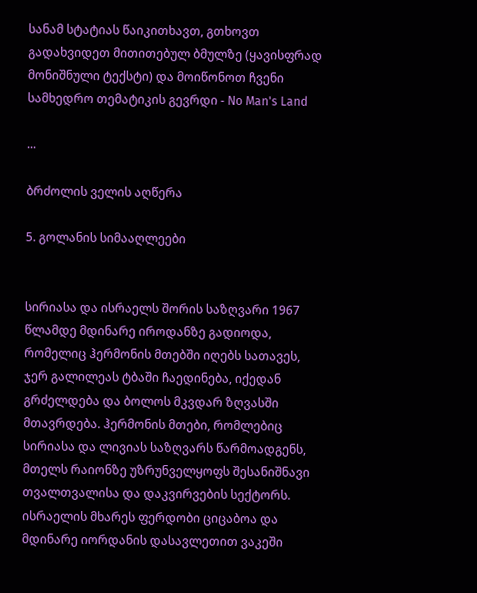სანამ სტატიას წაიკითხავთ, გთხოვთ გადახვიდეთ მითითებულ ბმულზე (ყავისფრად მონიშნული ტექსტი) და მოიწონოთ ჩვენი სამხედრო თემატიკის გევრდი - No Man's Land

...

ბრძოლის ველის აღწერა

5. გოლანის სიმააღლეები


სირიასა და ისრაელს შორის საზღვარი 1967 წლამდე მდინარე იროდანზე გადიოდა, რომელიც ჰერმონის მთებში იღებს სათავეს, ჯერ გალილეას ტბაში ჩაედინება, იქედან გრძელდება და ბოლოს მკვდარ ზღვასში მთავრდება. ჰერმონის მთები, რომლებიც სირიასა და ლივიას საზღვარს წარმოადგენს, მთელს რაიონზე უზრუნველყოფს შესანიშნავი თვალთვალისა და დაკვირვების სექტორს.
ისრაელის მხარეს ფერდობი ციცაბოა და მდინარე იორდანის დასავლეთით ვაკეში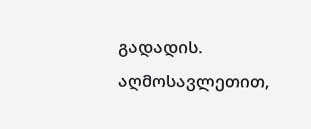გადადის. აღმოსავლეთით,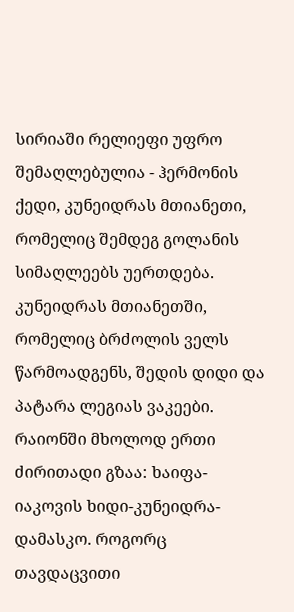სირიაში რელიეფი უფრო შემაღლებულია - ჰერმონის ქედი, კუნეიდრას მთიანეთი, რომელიც შემდეგ გოლანის სიმაღლეებს უერთდება. კუნეიდრას მთიანეთში, რომელიც ბრძოლის ველს წარმოადგენს, შედის დიდი და პატარა ლეგიას ვაკეები.
რაიონში მხოლოდ ერთი ძირითადი გზაა: ხაიფა-იაკოვის ხიდი-კუნეიდრა-დამასკო. როგორც თავდაცვითი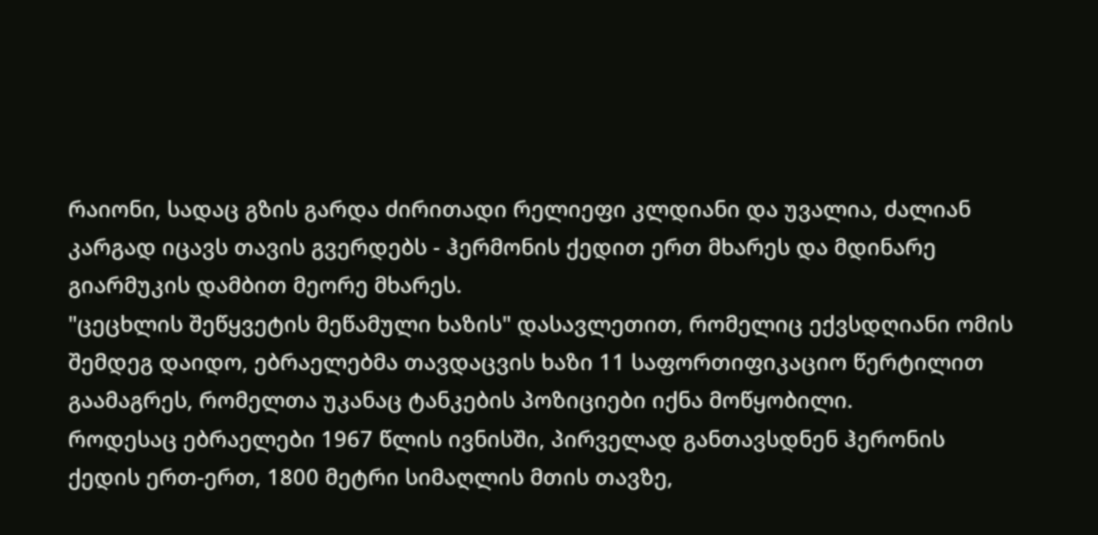რაიონი, სადაც გზის გარდა ძირითადი რელიეფი კლდიანი და უვალია, ძალიან კარგად იცავს თავის გვერდებს - ჰერმონის ქედით ერთ მხარეს და მდინარე გიარმუკის დამბით მეორე მხარეს.
"ცეცხლის შეწყვეტის მეწამული ხაზის" დასავლეთით, რომელიც ექვსდღიანი ომის შემდეგ დაიდო, ებრაელებმა თავდაცვის ხაზი 11 საფორთიფიკაციო წერტილით გაამაგრეს, რომელთა უკანაც ტანკების პოზიციები იქნა მოწყობილი.
როდესაც ებრაელები 1967 წლის ივნისში, პირველად განთავსდნენ ჰერონის ქედის ერთ-ერთ, 1800 მეტრი სიმაღლის მთის თავზე,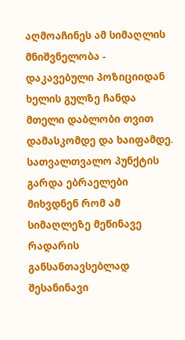აღმოაჩინეს ამ სიმაღლის მნიშვნელობა - დაკავებული პოზიციიდან ხელის გულზე ჩანდა მთელი დაბლობი თვით დამასკომდე და ხაიფამდე. სათვალთვალო პუნქტის გარდა ებრაელები მიხვდნენ რომ ამ სიმაღლეზე მეწინავე რადარის განსანთავსებლად შესანინავი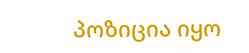პოზიცია იყო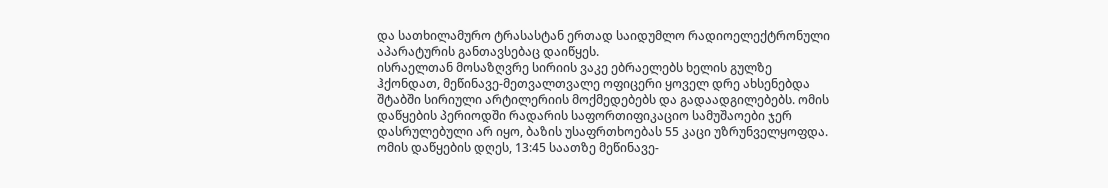და სათხილამურო ტრასასტან ერთად საიდუმლო რადიოელექტრონული აპარატურის განთავსებაც დაიწყეს.
ისრაელთან მოსაზღვრე სირიის ვაკე ებრაელებს ხელის გულზე ჰქონდათ, მეწინავე-მეთვალთვალე ოფიცერი ყოველ დრე ახსენებდა შტაბში სირიული არტილერიის მოქმედებებს და გადაადგილებებს. ომის დაწყების პერიოდში რადარის საფორთიფიკაციო სამუშაოები ჯერ დასრულებული არ იყო, ბაზის უსაფრთხოებას 55 კაცი უზრუნველყოფდა. ომის დაწყების დღეს, 13:45 საათზე მეწინავე-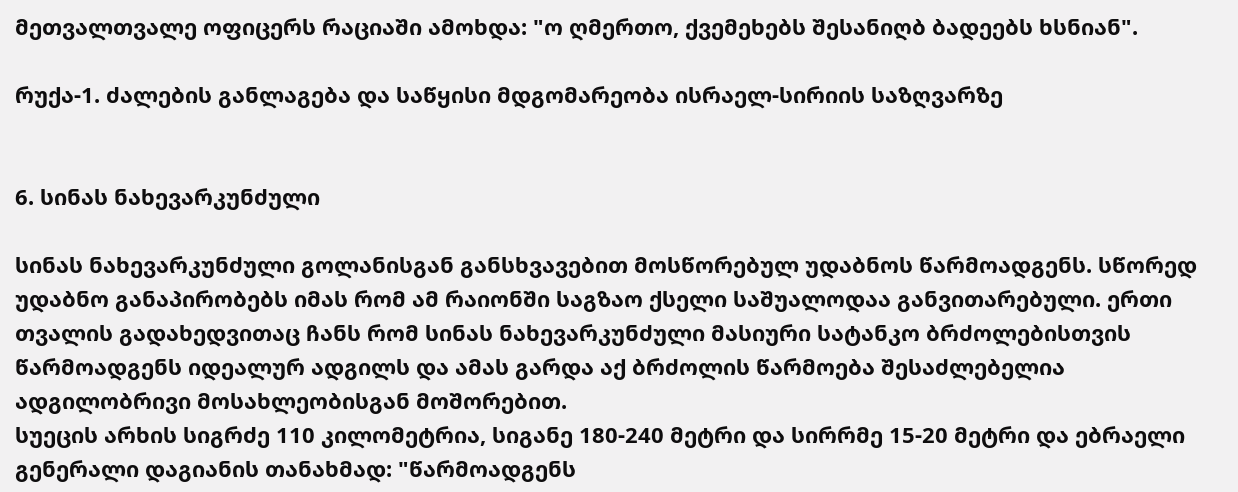მეთვალთვალე ოფიცერს რაციაში ამოხდა: "ო ღმერთო, ქვემეხებს შესანიღბ ბადეებს ხსნიან".

რუქა-1. ძალების განლაგება და საწყისი მდგომარეობა ისრაელ-სირიის საზღვარზე


6. სინას ნახევარკუნძული

სინას ნახევარკუნძული გოლანისგან განსხვავებით მოსწორებულ უდაბნოს წარმოადგენს. სწორედ უდაბნო განაპირობებს იმას რომ ამ რაიონში საგზაო ქსელი საშუალოდაა განვითარებული. ერთი თვალის გადახედვითაც ჩანს რომ სინას ნახევარკუნძული მასიური სატანკო ბრძოლებისთვის წარმოადგენს იდეალურ ადგილს და ამას გარდა აქ ბრძოლის წარმოება შესაძლებელია ადგილობრივი მოსახლეობისგან მოშორებით.
სუეცის არხის სიგრძე 110 კილომეტრია, სიგანე 180-240 მეტრი და სირრმე 15-20 მეტრი და ებრაელი გენერალი დაგიანის თანახმად: "წარმოადგენს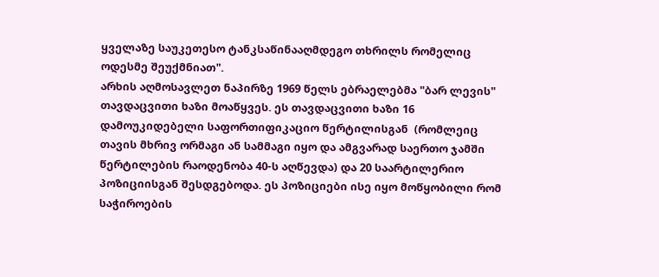ყველაზე საუკეთესო ტანკსაწინააღმდეგო თხრილს რომელიც ოდესმე შეუქმნიათ".
არხის აღმოსავლეთ ნაპირზე 1969 წელს ებრაელებმა "ბარ ლევის" თავდაცვითი ხაზი მოაწყვეს. ეს თავდაცვითი ხაზი 16 დამოუკიდებელი საფორთიფიკაციო წერტილისგან  (რომლეიც თავის მხრივ ორმაგი ან სამმაგი იყო და ამგვარად საერთო ჯამში წერტილების რაოდენობა 40-ს აღწევდა) და 20 საარტილერიო პოზიციისგან შესდგებოდა. ეს პოზიციები ისე იყო მოწყობილი რომ საჭიროების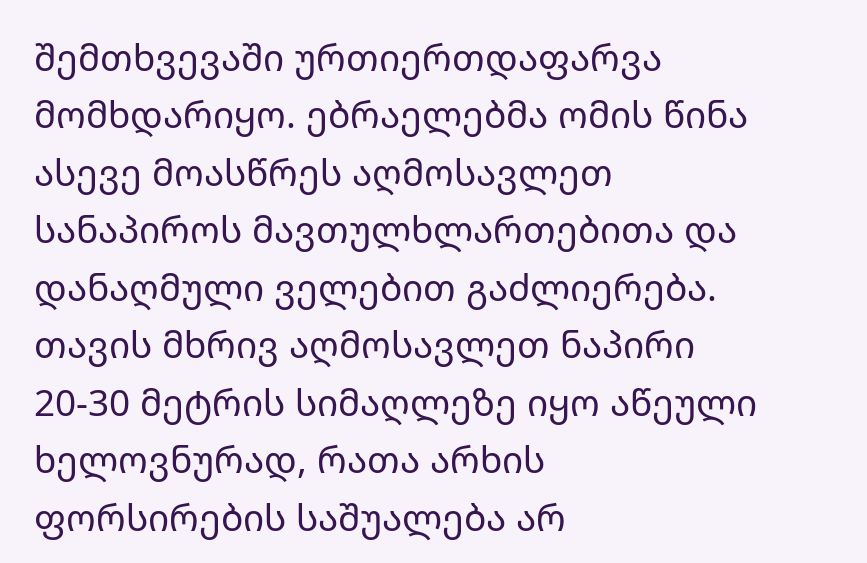შემთხვევაში ურთიერთდაფარვა მომხდარიყო. ებრაელებმა ომის წინა ასევე მოასწრეს აღმოსავლეთ სანაპიროს მავთულხლართებითა და დანაღმული ველებით გაძლიერება. თავის მხრივ აღმოსავლეთ ნაპირი 20-30 მეტრის სიმაღლეზე იყო აწეული ხელოვნურად, რათა არხის ფორსირების საშუალება არ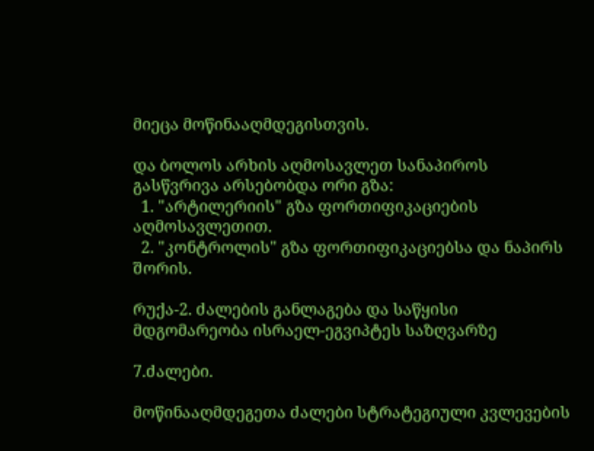მიეცა მოწინააღმდეგისთვის.

და ბოლოს არხის აღმოსავლეთ სანაპიროს გასწვრივა არსებობდა ორი გზა:
  1. "არტილერიის" გზა ფორთიფიკაციების აღმოსავლეთით.
  2. "კონტროლის" გზა ფორთიფიკაციებსა და ნაპირს შორის.

რუქა-2. ძალების განლაგება და საწყისი მდგომარეობა ისრაელ-ეგვიპტეს საზღვარზე

7.ძალები.

მოწინააღმდეგეთა ძალები სტრატეგიული კვლევების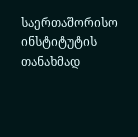საერთაშორისო ინსტიტუტის თანახმად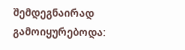შემდეგნაირად გამოიყურებოდა: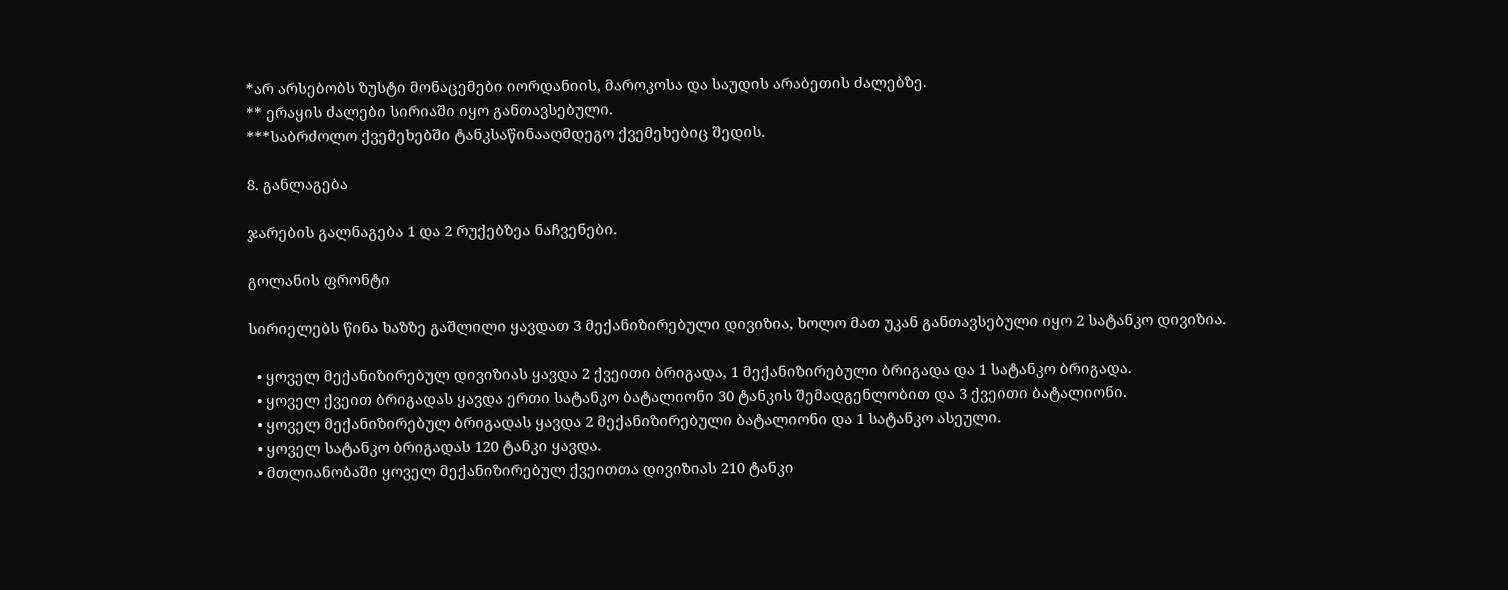*არ არსებობს ზუსტი მონაცემები იორდანიის, მაროკოსა და საუდის არაბეთის ძალებზე.
** ერაყის ძალები სირიაში იყო განთავსებული.
***საბრძოლო ქვემეხებში ტანკსაწინააღმდეგო ქვემეხებიც შედის.

8. განლაგება

ჯარების გალნაგება 1 და 2 რუქებზეა ნაჩვენები.

გოლანის ფრონტი

სირიელებს წინა ხაზზე გაშლილი ყავდათ 3 მექანიზირებული დივიზია, ხოლო მათ უკან განთავსებული იყო 2 სატანკო დივიზია.

  • ყოველ მექანიზირებულ დივიზიას ყავდა 2 ქვეითი ბრიგადა, 1 მექანიზირებული ბრიგადა და 1 სატანკო ბრიგადა.
  • ყოველ ქვეით ბრიგადას ყავდა ერთი სატანკო ბატალიონი 30 ტანკის შემადგენლობით და 3 ქვეითი ბატალიონი.
  • ყოველ მექანიზირებულ ბრიგადას ყავდა 2 მექანიზირებული ბატალიონი და 1 სატანკო ასეული.
  • ყოველ სატანკო ბრიგადას 120 ტანკი ყავდა.
  • მთლიანობაში ყოველ მექანიზირებულ ქვეითთა დივიზიას 210 ტანკი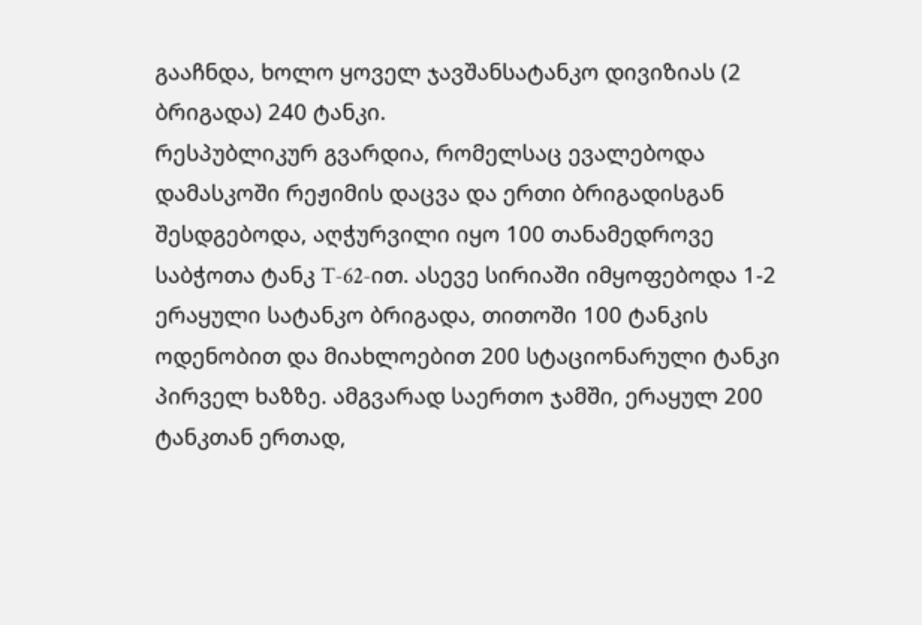გააჩნდა, ხოლო ყოველ ჯავშანსატანკო დივიზიას (2 ბრიგადა) 240 ტანკი.
რესპუბლიკურ გვარდია, რომელსაც ევალებოდა დამასკოში რეჟიმის დაცვა და ერთი ბრიგადისგან შესდგებოდა, აღჭურვილი იყო 100 თანამედროვე საბჭოთა ტანკ T-62-ით. ასევე სირიაში იმყოფებოდა 1-2 ერაყული სატანკო ბრიგადა, თითოში 100 ტანკის ოდენობით და მიახლოებით 200 სტაციონარული ტანკი პირველ ხაზზე. ამგვარად საერთო ჯამში, ერაყულ 200 ტანკთან ერთად,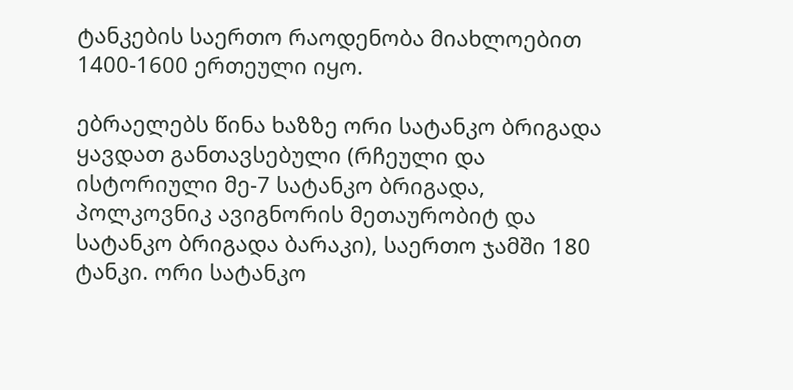ტანკების საერთო რაოდენობა მიახლოებით 1400-1600 ერთეული იყო.

ებრაელებს წინა ხაზზე ორი სატანკო ბრიგადა ყავდათ განთავსებული (რჩეული და ისტორიული მე-7 სატანკო ბრიგადა, პოლკოვნიკ ავიგნორის მეთაურობიტ და სატანკო ბრიგადა ბარაკი), საერთო ჯამში 180 ტანკი. ორი სატანკო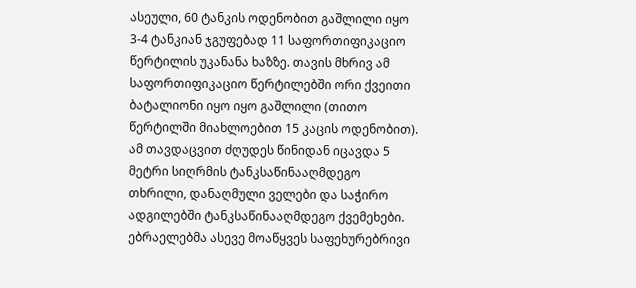ასეული, 60 ტანკის ოდენობით გაშლილი იყო 3-4 ტანკიან ჯგუფებად 11 საფორთიფიკაციო წერტილის უკანანა ხაზზე. თავის მხრივ ამ საფორთიფიკაციო წერტილებში ორი ქვეითი ბატალიონი იყო იყო გაშლილი (თითო წერტილში მიახლოებით 15 კაცის ოდენობით). ამ თავდაცვით ძღუდეს წინიდან იცავდა 5 მეტრი სიღრმის ტანკსაწინააღმდეგო თხრილი, დანაღმული ველები და საჭირო ადგილებში ტანკსაწინააღმდეგო ქვემეხები. ებრაელებმა ასევე მოაწყვეს საფეხურებრივი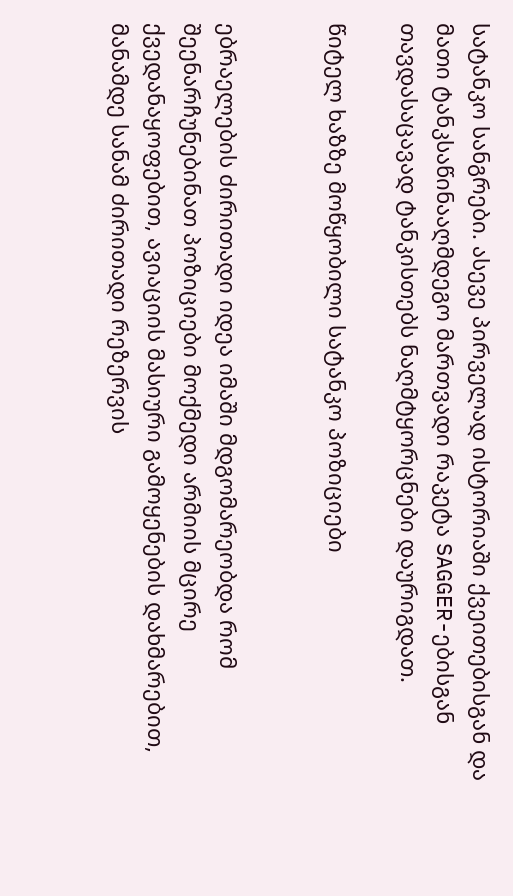სატანკო სანგრები. ასევე პირველად ისტორიაში ქვეითებისგან და მათი ტანკსაწინააღმდეგო მართვადი რაკეტა SAGGER-ებისგან თავდასაცავად ტანკისთებს ნაღმტყორცნები დაურიგდათ.

წიტელ ხაზზე მოწყობილი სატანკო პოზიციები


ებრაელების ძირითადი იდეა იმაში მდგომარეობდა რომ შეენარჩუნებინათ პოზიციები მოქმედი არმიის მცირე ქვედანაყოფებით, ავიაციის მასიური გამოყენების დახმარებით, მანამდე სანამ ძირითადი რეზერვის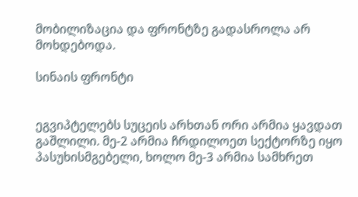მობილიზაცია და ფრონტზე გადასროლა არ მოხდებოდა.

სინაის ფრონტი


ეგვიპტელებს სუცეის არხთან ორი არმია ყავდათ გაშლილი. მე-2 არმია ჩრდილოეთ სექტორზე იყო პასუხისმგებელი, ხოლო მე-3 არმია სამხრეთ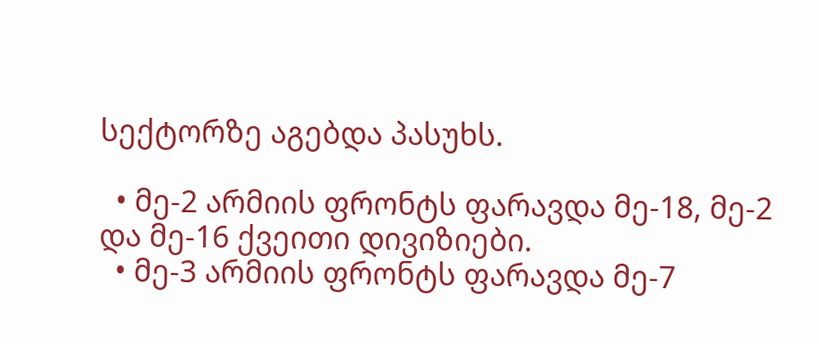სექტორზე აგებდა პასუხს.

  • მე-2 არმიის ფრონტს ფარავდა მე-18, მე-2 და მე-16 ქვეითი დივიზიები.
  • მე-3 არმიის ფრონტს ფარავდა მე-7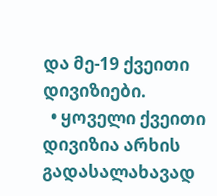და მე-19 ქვეითი დივიზიები.
  • ყოველი ქვეითი დივიზია არხის გადასალახავად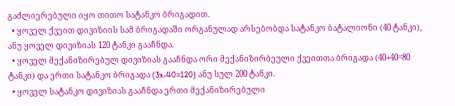გაძლიერებული იყო თითო სატანკო ბრიგადით.
  • ყოველ ქვეით დივიზიის სამ ბრიგადაში ორგანულად არსებობდა სატანკო ბატალიონი (40 ტანკი), ანუ ყოველ დივიზიას 120 ტანკი გააჩნდა.
  • ყოველ მექანიზირებულ დივიზიას გააჩნდა ორი მექანიზირბეული ქვეითთა ბრიგადა (40+40=80 ტანკი) და ერთი სატანკო ბრიგადა (3x-40=120) ანუ სულ 200 ტანკი.
  • ყოველ სატანკო დივიზიას გააჩნდა ერთი მექანიზირებული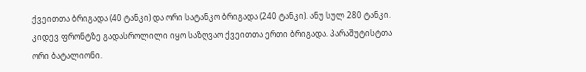ქვეითთა ბრიგადა (40 ტანკი) და ორი სატანკო ბრიგადა (240 ტანკი). ანუ სულ 280 ტანკი.
კიდევ ფრონტზე გადასროლილი იყო საზღვაო ქვეითთა ერთი ბრიგადა. პარაშუტისტთა ორი ბატალიონი.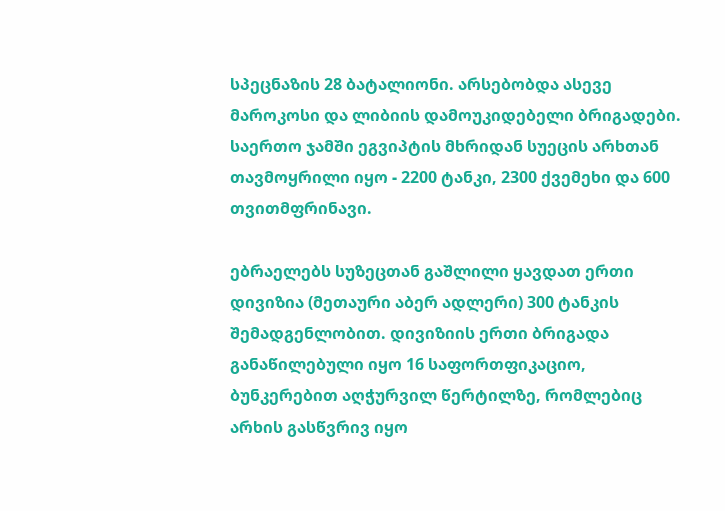სპეცნაზის 28 ბატალიონი. არსებობდა ასევე მაროკოსი და ლიბიის დამოუკიდებელი ბრიგადები. საერთო ჯამში ეგვიპტის მხრიდან სუეცის არხთან თავმოყრილი იყო - 2200 ტანკი, 2300 ქვემეხი და 600 თვითმფრინავი.

ებრაელებს სუზეცთან გაშლილი ყავდათ ერთი დივიზია (მეთაური აბერ ადლერი) 300 ტანკის შემადგენლობით. დივიზიის ერთი ბრიგადა განაწილებული იყო 16 საფორთფიკაციო, ბუნკერებით აღჭურვილ წერტილზე, რომლებიც არხის გასწვრივ იყო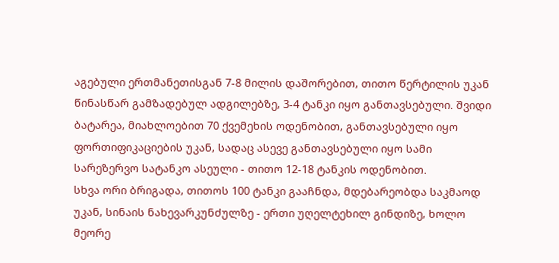აგებული ერთმანეთისგან 7-8 მილის დაშორებით, თითო წერტილის უკან წინასწარ გამზადებულ ადგილებზე, 3-4 ტანკი იყო განთავსებული. შვიდი ბატარეა, მიახლოებით 70 ქვემეხის ოდენობით, განთავსებული იყო ფორთიფიკაციების უკან, სადაც ასევე განთავსებული იყო სამი სარეზერვო სატანკო ასეული - თითო 12-18 ტანკის ოდენობით.
სხვა ორი ბრიგადა, თითოს 100 ტანკი გააჩნდა, მდებარეობდა საკმაოდ უკან, სინაის ნახევარკუნძულზე - ერთი უღელტეხილ გინდიზე, ხოლო მეორე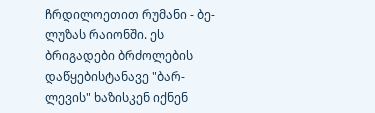ჩრდილოეთით რუმანი - ბე-ლუზას რაიონში. ეს ბრიგადები ბრძოლების დაწყებისტანავე "ბარ-ლევის" ხაზისკენ იქნენ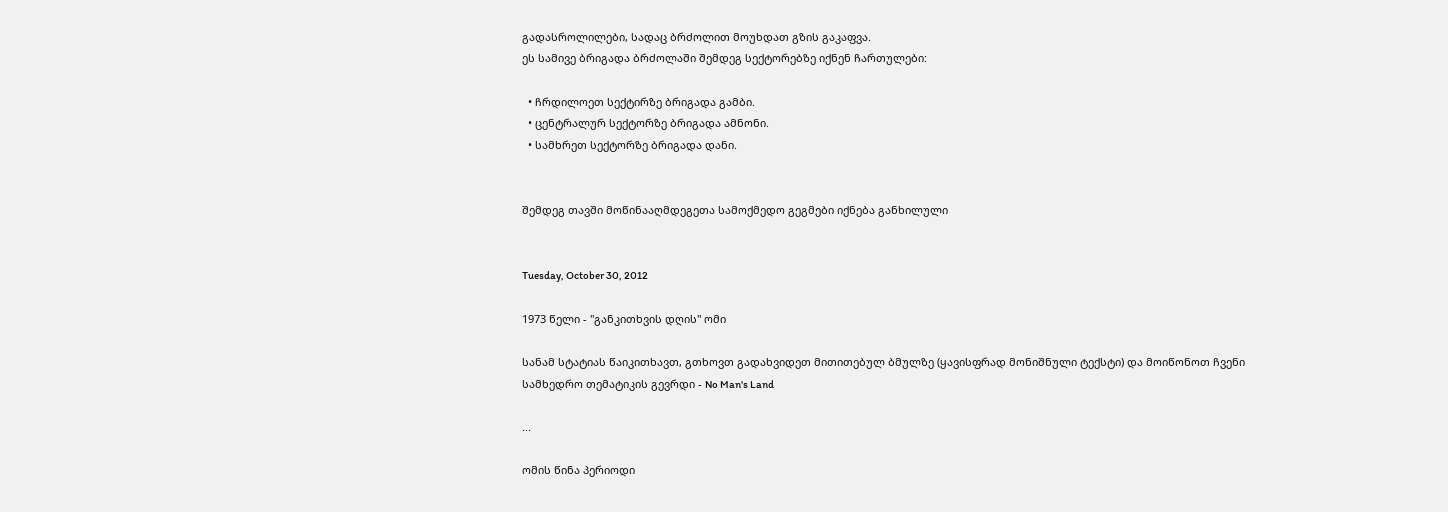გადასროლილები, სადაც ბრძოლით მოუხდათ გზის გაკაფვა.
ეს სამივე ბრიგადა ბრძოლაში შემდეგ სექტორებზე იქნენ ჩართულები:

  • ჩრდილოეთ სექტირზე ბრიგადა გამბი.
  • ცენტრალურ სექტორზე ბრიგადა ამნონი.
  • სამხრეთ სექტორზე ბრიგადა დანი.


შემდეგ თავში მოწინააღმდეგეთა სამოქმედო გეგმები იქნება განხილული


Tuesday, October 30, 2012

1973 წელი - "განკითხვის დღის" ომი

სანამ სტატიას წაიკითხავთ, გთხოვთ გადახვიდეთ მითითებულ ბმულზე (ყავისფრად მონიშნული ტექსტი) და მოიწონოთ ჩვენი სამხედრო თემატიკის გევრდი - No Man's Land

...

ომის წინა პერიოდი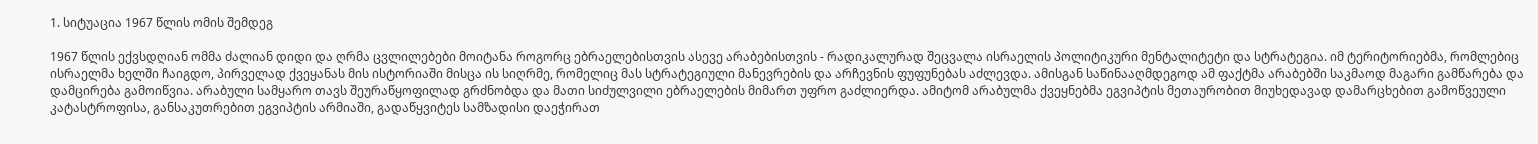1. სიტუაცია 1967 წლის ომის შემდეგ

1967 წლის ექვსდღიან ომმა ძალიან დიდი და ღრმა ცვლილებები მოიტანა როგორც ებრაელებისთვის ასევე არაბებისთვის - რადიკალურად შეცვალა ისრაელის პოლიტიკური მენტალიტეტი და სტრატეგია. იმ ტერიტორიებმა, რომლებიც ისრაელმა ხელში ჩაიგდო, პირველად ქვეყანას მის ისტორიაში მისცა ის სიღრმე, რომელიც მას სტრატეგიული მანევრების და არჩევნის ფუფუნებას აძლევდა. ამისგან საწინააღმდეგოდ ამ ფაქტმა არაბებში საკმაოდ მაგარი გამწარება და დამცირება გამოიწვია. არაბული სამყარო თავს შეურაწყოფილად გრძნობდა და მათი სიძულვილი ებრაელების მიმართ უფრო გაძლიერდა. ამიტომ არაბულმა ქვეყნებმა ეგვიპტის მეთაურობით მიუხედავად დამარცხებით გამოწვეული კატასტროფისა, განსაკუთრებით ეგვიპტის არმიაში, გადაწყვიტეს სამზადისი დაეჭირათ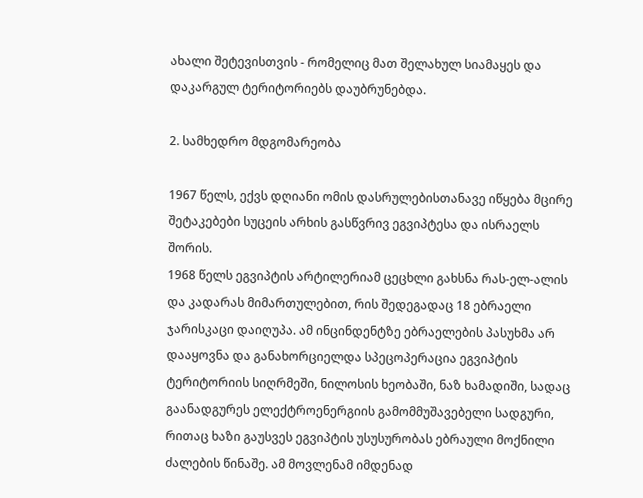ახალი შეტევისთვის - რომელიც მათ შელახულ სიამაყეს და დაკარგულ ტერიტორიებს დაუბრუნებდა.

2. სამხედრო მდგომარეობა

1967 წელს, ექვს დღიანი ომის დასრულებისთანავე იწყება მცირე შეტაკებები სუცეის არხის გასწვრივ ეგვიპტესა და ისრაელს შორის.
1968 წელს ეგვიპტის არტილერიამ ცეცხლი გახსნა რას-ელ-ალის და კადარას მიმართულებით, რის შედეგადაც 18 ებრაელი ჯარისკაცი დაიღუპა. ამ ინცინდენტზე ებრაელების პასუხმა არ დააყოვნა და განახორციელდა სპეცოპერაცია ეგვიპტის ტერიტორიის სიღრმეში, ნილოსის ხეობაში, ნაზ ხამადიში, სადაც გაანადგურეს ელექტროენერგიის გამომმუშავებელი სადგური, რითაც ხაზი გაუსვეს ეგვიპტის უსუსურობას ებრაული მოქნილი ძალების წინაშე. ამ მოვლენამ იმდენად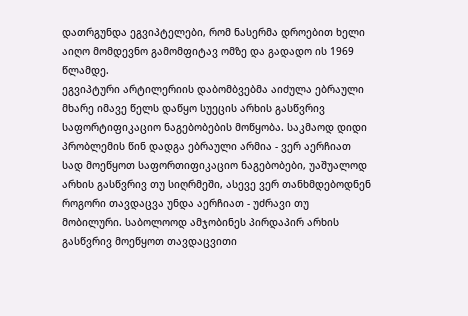დათრგუნდა ეგვიპტელები, რომ ნასერმა დროებით ხელი აიღო მომდევნო გამომფიტავ ომზე და გადადო ის 1969 წლამდე.
ეგვიპტური არტილერიის დაბომბვებმა აიძულა ებრაული მხარე იმავე წელს დაწყო სუეცის არხის გასწვრივ საფორტიფიკაციო ნაგებობების მოწყობა. საკმაოდ დიდი პრობლემის წინ დადგა ებრაული არმია - ვერ აერჩიათ სად მოეწყოთ საფორთიფიკაციო ნაგებობები, უაშუალოდ არხის გასწვრივ თუ სიღრმეში, ასევე ვერ თანხმდებოდნენ როგორი თავდაცვა უნდა აერჩიათ - უძრავი თუ მობილური. საბოლოოდ ამჯობინეს პირდაპირ არხის გასწვრივ მოეწყოთ თავდაცვითი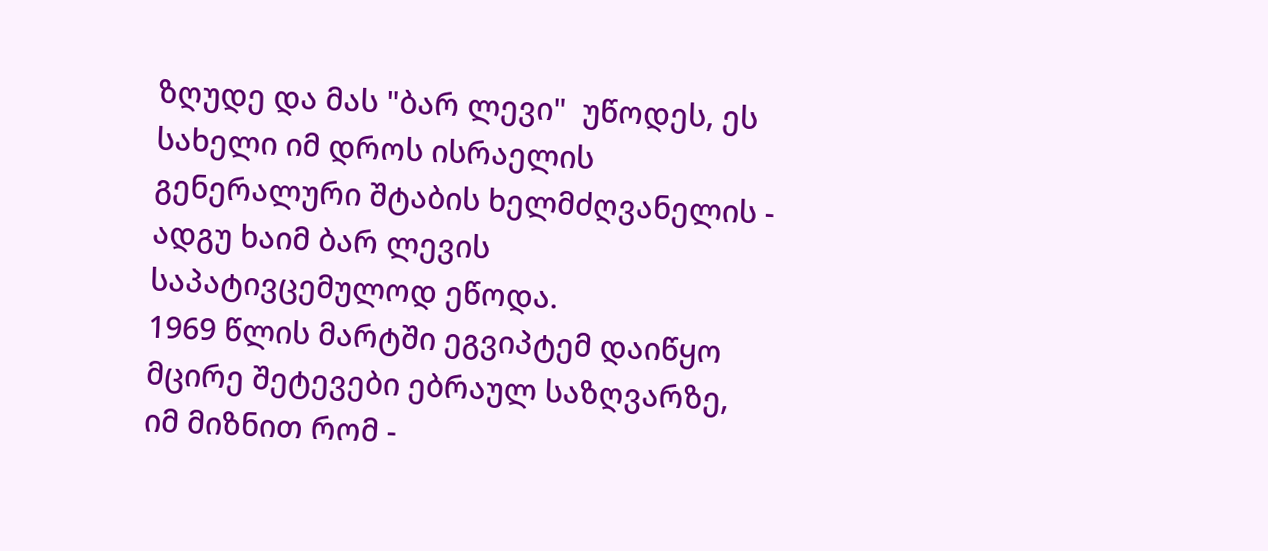ზღუდე და მას "ბარ ლევი"  უწოდეს, ეს სახელი იმ დროს ისრაელის გენერალური შტაბის ხელმძღვანელის - ადგუ ხაიმ ბარ ლევის საპატივცემულოდ ეწოდა.
1969 წლის მარტში ეგვიპტემ დაიწყო მცირე შეტევები ებრაულ საზღვარზე, იმ მიზნით რომ -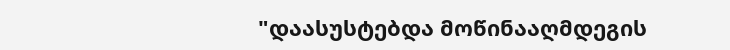"დაასუსტებდა მოწინააღმდეგის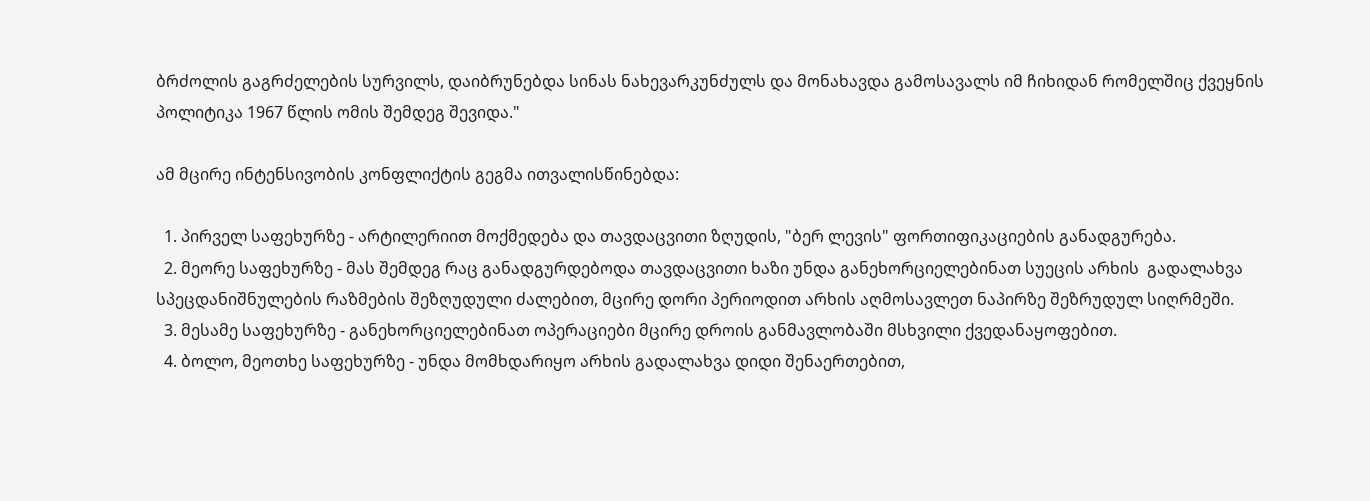ბრძოლის გაგრძელების სურვილს, დაიბრუნებდა სინას ნახევარკუნძულს და მონახავდა გამოსავალს იმ ჩიხიდან რომელშიც ქვეყნის პოლიტიკა 1967 წლის ომის შემდეგ შევიდა."

ამ მცირე ინტენსივობის კონფლიქტის გეგმა ითვალისწინებდა:

  1. პირველ საფეხურზე - არტილერიით მოქმედება და თავდაცვითი ზღუდის, "ბერ ლევის" ფორთიფიკაციების განადგურება.
  2. მეორე საფეხურზე - მას შემდეგ რაც განადგურდებოდა თავდაცვითი ხაზი უნდა განეხორციელებინათ სუეცის არხის  გადალახვა სპეცდანიშნულების რაზმების შეზღუდული ძალებით, მცირე დორი პერიოდით არხის აღმოსავლეთ ნაპირზე შეზრუდულ სიღრმეში.
  3. მესამე საფეხურზე - განეხორციელებინათ ოპერაციები მცირე დროის განმავლობაში მსხვილი ქვედანაყოფებით.
  4. ბოლო, მეოთხე საფეხურზე - უნდა მომხდარიყო არხის გადალახვა დიდი შენაერთებით,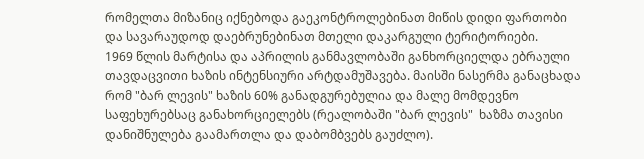რომელთა მიზანიც იქნებოდა გაეკონტროლებინათ მიწის დიდი ფართობი და სავარაუდოდ დაებრუნებინათ მთელი დაკარგული ტერიტორიები.
1969 წლის მარტისა და აპრილის განმავლობაში განხორციელდა ებრაული თავდაცვითი ხაზის ინტენსიური არტდამუშავება. მაისში ნასერმა განაცხადა რომ "ბარ ლევის" ხაზის 60% განადგურებულია და მალე მომდევნო საფეხურებსაც განახორციელებს (რეალობაში "ბარ ლევის"  ხაზმა თავისი დანიშნულება გაამართლა და დაბომბვებს გაუძლო).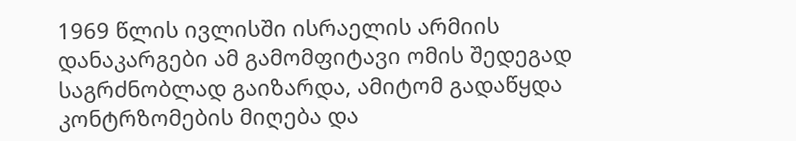1969 წლის ივლისში ისრაელის არმიის დანაკარგები ამ გამომფიტავი ომის შედეგად საგრძნობლად გაიზარდა, ამიტომ გადაწყდა კონტრზომების მიღება და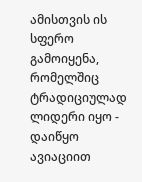ამისთვის ის სფერო გამოიყენა, რომელშიც ტრადიციულად ლიდერი იყო - დაიწყო ავიაციით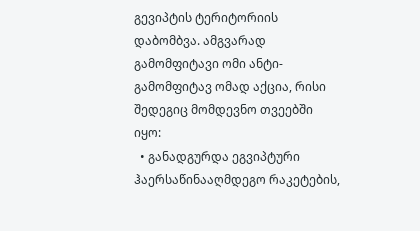გევიპტის ტერიტორიის დაბომბვა. ამგვარად გამომფიტავი ომი ანტი-გამომფიტავ ომად აქცია, რისი შედეგიც მომდევნო თვეებში იყო:
  • განადგურდა ეგვიპტური ჰაერსაწინააღმდეგო რაკეტების,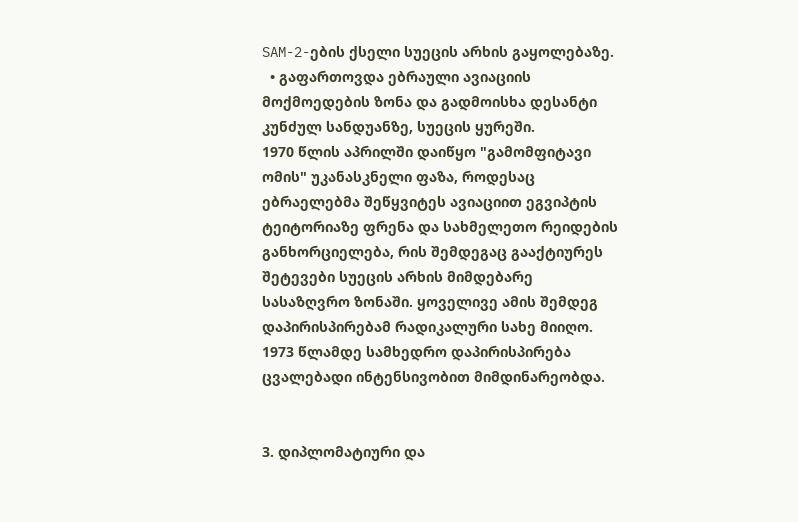SAM-2-ების ქსელი სუეცის არხის გაყოლებაზე.
  • გაფართოვდა ებრაული ავიაციის მოქმოედების ზონა და გადმოისხა დესანტი კუნძულ სანდუანზე, სუეცის ყურეში.
1970 წლის აპრილში დაიწყო "გამომფიტავი ომის" უკანასკნელი ფაზა, როდესაც ებრაელებმა შეწყვიტეს ავიაციით ეგვიპტის ტეიტორიაზე ფრენა და სახმელეთო რეიდების განხორციელება, რის შემდეგაც გააქტიურეს შეტევები სუეცის არხის მიმდებარე სასაზღვრო ზონაში. ყოველივე ამის შემდეგ დაპირისპირებამ რადიკალური სახე მიიღო. 1973 წლამდე სამხედრო დაპირისპირება ცვალებადი ინტენსივობით მიმდინარეობდა.


3. დიპლომატიური და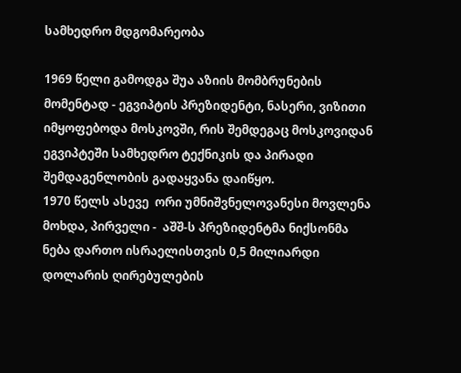სამხედრო მდგომარეობა

1969 წელი გამოდგა შუა აზიის მომბრუნების მომენტად - ეგვიპტის პრეზიდენტი, ნასერი, ვიზითი იმყოფებოდა მოსკოვში, რის შემდეგაც მოსკოვიდან ეგვიპტეში სამხედრო ტექნიკის და პირადი შემდაგენლობის გადაყვანა დაიწყო.
1970 წელს ასევე  ორი უმნიშვნელოვანესი მოვლენა მოხდა, პირველი -  აშშ-ს პრეზიდენტმა ნიქსონმა ნება დართო ისრაელისთვის 0,5 მილიარდი დოლარის ღირებულების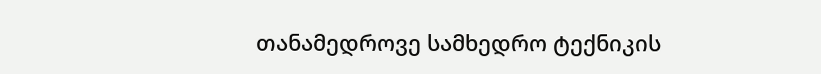თანამედროვე სამხედრო ტექნიკის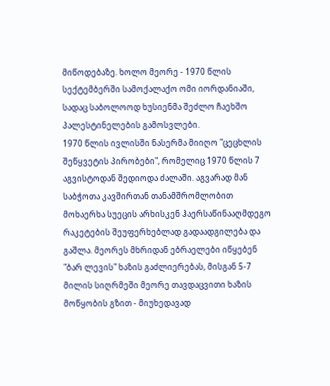მიწოდებაზე. ხოლო მეორე - 1970 წლის სექტემბერში სამოქალაქო ომი იორდანიაში, სადაც საბოლოოდ ხუსიენმა შეძლო ჩაეხშო პალესტინელების გამოსვლები.
1970 წლის ივლისში ნასერმა მიიღო "ცეცხლის შეწყვეტის პირობები", რომელიც 1970 წლის 7 აგვისტოდან შედიოდა ძალაში. აგვარად მან საბჭოთა კავშირთან თანამშრომლობით მოხაერხა სუეცის არხისკენ ჰაერსაწინააღმდეგო რაკეტების შეუფერხებლად გადაადგილება და გაშლა. მეორეს მხრიდან ებრაელები იწყებენ "ბარ ლევის" ხაზის გაძლიერებას, მისგან 5-7 მილის სიღრმეში მეორე თავდაცვითი ხაზის მოწყობის გზით - მიუხედავად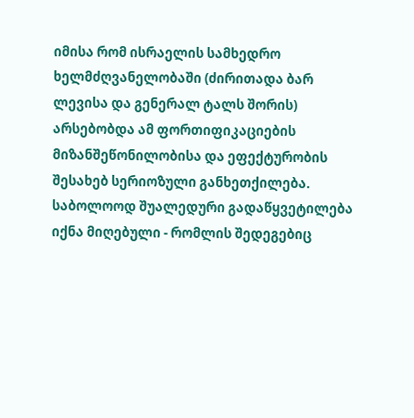იმისა რომ ისრაელის სამხედრო ხელმძღვანელობაში (ძირითადა ბარ ლევისა და გენერალ ტალს შორის) არსებობდა ამ ფორთიფიკაციების მიზანშეწონილობისა და ეფექტურობის შესახებ სერიოზული განხეთქილება. საბოლოოდ შუალედური გადაწყვეტილება იქნა მიღებული - რომლის შედეგებიც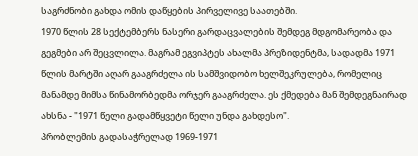საგრძნობი გახდა ომის დაწყების პირველივე საათებში.
1970 წლის 28 სექტემბერს ნასერი გარდაცვალების შემდეგ მდგომარეობა და გეგმები არ შეცვლილა. მაგრამ ეგვიპტეს ახალმა პრეზიდენტმა, სადადმა 1971 წლის მარტში აღარ გააგრძელა ის სამშვიდობო ხელშეკრულება, რომელიც მანამდე მიმსა წინამორბედმა ორჯერ გააგრძელა. ეს ქმედება მან შემდეგნაირად ახსნა - "1971 წელი გადამწყვეტი წელი უნდა გახდესო".
პრობლემის გადასაჭრელად 1969-1971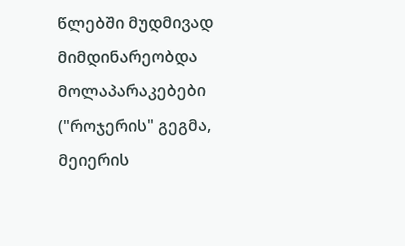წლებში მუდმივად მიმდინარეობდა მოლაპარაკებები ("როჯერის" გეგმა, მეიერის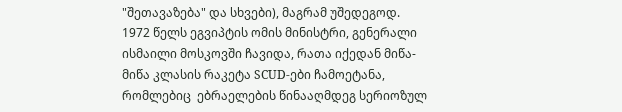"შეთავაზება" და სხვები), მაგრამ უშედეგოდ.
1972 წელს ეგვიპტის ომის მინისტრი, გენერალი ისმაილი მოსკოვში ჩავიდა, რათა იქედან მიწა-მიწა კლასის რაკეტა SCUD-ები ჩამოეტანა, რომლებიც  ებრაელების წინააღმდეგ სერიოზულ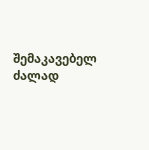შემაკავებელ ძალად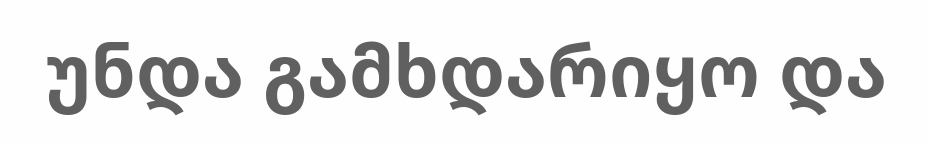უნდა გამხდარიყო და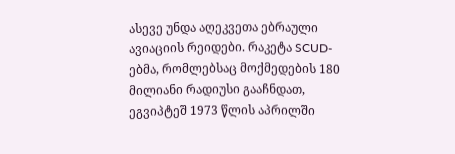ასევე უნდა აღეკვეთა ებრაული ავიაციის რეიდები. რაკეტა SCUD-ებმა, რომლებსაც მოქმედების 180  მილიანი რადიუსი გააჩნდათ, ეგვიპტეშ 1973 წლის აპრილში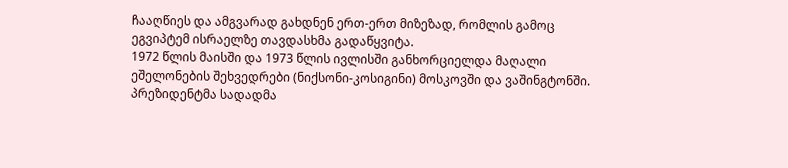ჩააღწიეს და ამგვარად გახდნენ ერთ-ერთ მიზეზად, რომლის გამოც ეგვიპტემ ისრაელზე თავდასხმა გადაწყვიტა.
1972 წლის მაისში და 1973 წლის ივლისში განხორციელდა მაღალი ეშელონების შეხვედრები (ნიქსონი-კოსიგინი) მოსკოვში და ვაშინგტონში. პრეზიდენტმა სადადმა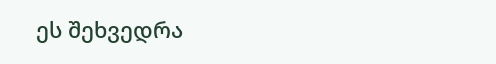ეს შეხვედრა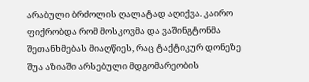არაბული ბრძოლის ღალატად აღიქვა. კაირო ფიქრობდა რომ მოსკოვმა და ვაშინგტონმა შეთანხმებას მიაღწიეს, რაც ტაქტიკურ დონეზე შუა აზიაში არსებული მდგომარეობის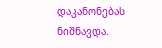დაკანონებას ნიშნავდა.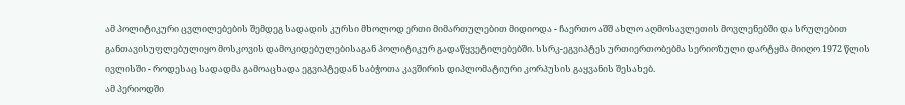ამ პოლიტიკური ცვლილებების შემდეგ სადადის კურსი მხოლოდ ერთი მიმართულებით მიდიოდა - ჩაერთო აშშ ახლო აღმოსავლეთის მოვლენებში და სრულებით განთავისუფლებულიყო მოსკოვის დამოკიდებულებისაგან პოლიტიკურ გადაწყვეტილებებში. სსრკ-ეგვიპტეს ურთიერთობებმა სერიოზული დარტყმა მიიღო 1972 წლის ივლისში - როდესაც სადადმა გამოაცხადა ეგვიპტედან საბჭოთა კავშირის დიპლომატიური კორპუსის გაყვანის შესახებ.
ამ პერიოდში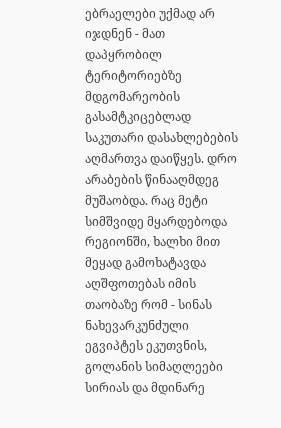ებრაელები უქმად არ იჯდნენ - მათ დაპყრობილ ტერიტორიებზე მდგომარეობის გასამტკიცებლად  საკუთარი დასახლებების აღმართვა დაიწყეს. დრო არაბების წინააღმდეგ მუშაობდა. რაც მეტი სიმშვიდე მყარდებოდა რეგიონში, ხალხი მით მეყად გამოხატავდა აღშფოთებას იმის თაობაზე რომ - სინას ნახევარკუნძული ეგვიპტეს ეკუთვნის, გოლანის სიმაღლეები სირიას და მდინარე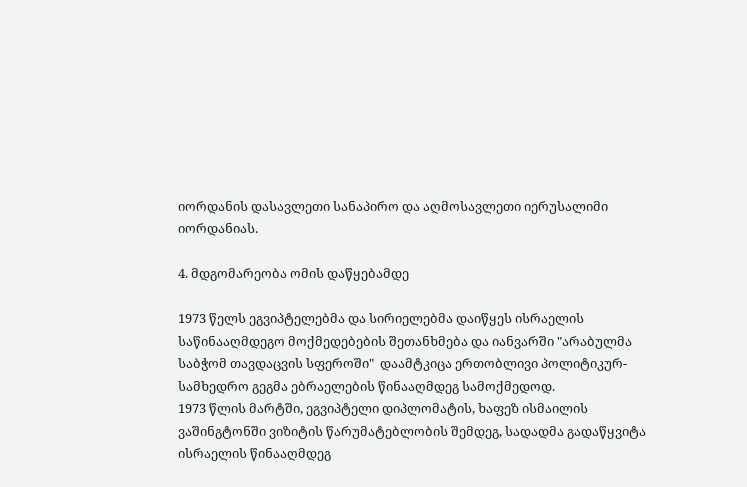იორდანის დასავლეთი სანაპირო და აღმოსავლეთი იერუსალიმი იორდანიას.

4. მდგომარეობა ომის დაწყებამდე

1973 წელს ეგვიპტელებმა და სირიელებმა დაიწყეს ისრაელის საწინააღმდეგო მოქმედებების შეთანხმება და იანვარში "არაბულმა საბჭომ თავდაცვის სფეროში"  დაამტკიცა ერთობლივი პოლიტიკურ-სამხედრო გეგმა ებრაელების წინააღმდეგ სამოქმედოდ.
1973 წლის მარტში, ეგვიპტელი დიპლომატის, ხაფეზ ისმაილის ვაშინგტონში ვიზიტის წარუმატებლობის შემდეგ, სადადმა გადაწყვიტა ისრაელის წინააღმდეგ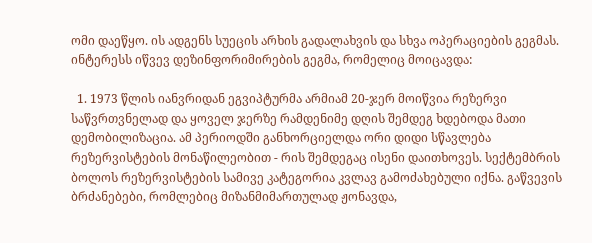ომი დაეწყო. ის ადგენს სუეცის არხის გადალახვის და სხვა ოპერაციების გეგმას. ინტერესს იწვევ დეზინფორიმირების გეგმა, რომელიც მოიცავდა:

  1. 1973 წლის იანვრიდან ეგვიპტურმა არმიამ 20-ჯერ მოიწვია რეზერვი საწვრთვნელად და ყოველ ჯერზე რამდენიმე დღის შემდეგ ხდებოდა მათი დემობილიზაცია. ამ პერიოდში განხორციელდა ორი დიდი სწავლება რეზერვისტების მონაწილეობით - რის შემდეგაც ისენი დაითხოვეს. სექტემბრის ბოლოს რეზერვისტების სამივე კატეგორია კვლავ გამოძახებული იქნა. გაწვევის ბრძანებები, რომლებიც მიზანმიმართულად ჟონავდა,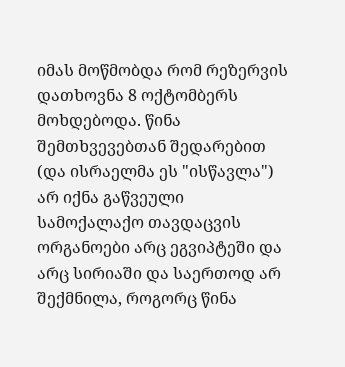იმას მოწმობდა რომ რეზერვის დათხოვნა 8 ოქტომბერს მოხდებოდა. წინა შემთხვევებთან შედარებით (და ისრაელმა ეს "ისწავლა") არ იქნა გაწვეული სამოქალაქო თავდაცვის ორგანოები არც ეგვიპტეში და არც სირიაში და საერთოდ არ შექმნილა, როგორც წინა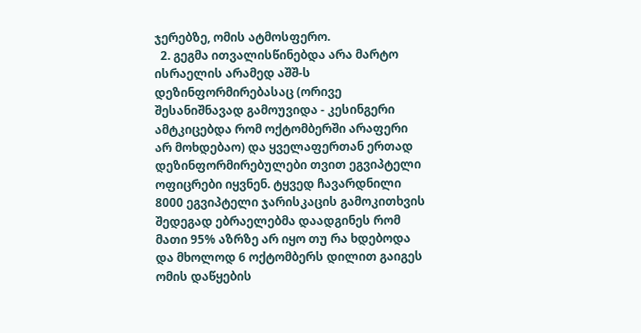ჯერებზე, ომის ატმოსფერო.
  2. გეგმა ითვალისწინებდა არა მარტო ისრაელის არამედ აშშ-ს  დეზინფორმირებასაც (ორივე შესანიშნავად გამოუვიდა - კესინგერი ამტკიცებდა რომ ოქტომბერში არაფერი არ მოხდებაო) და ყველაფერთან ერთად დეზინფორმირებულები თვით ეგვიპტელი ოფიცრები იყვნენ. ტყვედ ჩავარდნილი 8000 ეგვიპტელი ჯარისკაცის გამოკითხვის შედეგად ებრაელებმა დაადგინეს რომ მათი 95% აზრზე არ იყო თუ რა ხდებოდა და მხოლოდ 6 ოქტომბერს დილით გაიგეს ომის დაწყების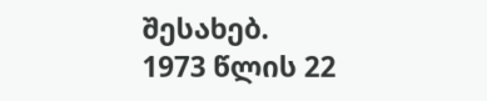შესახებ.
1973 წლის 22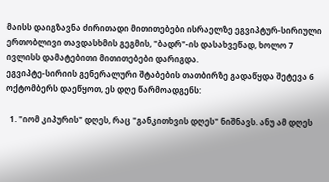მაისს დაიგზავნა ძირითადი მითითებები ისრაელზე ეგვიპტურ-სირიული ერთობლივი თავდასხმის გეგმის, "ბადრ"-ის დასახვეწად, ხოლო 7 ივლისს დამატებითი მითითებები დარიგდა.
ეგვიპტე-სირიის გენერალური შტაბების თათბირზე გადაწყდა შეტევა 6 ოქტომბერს დაეწყოთ, ეს დღე წარმოადგენს:

  1. "იომ კიპურის" დღეს, რაც "განკითხვის დღეს" ნიშნავს. ანუ ამ დღეს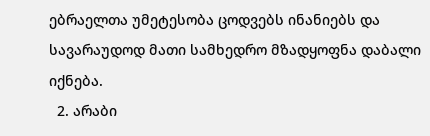ებრაელთა უმეტესობა ცოდვებს ინანიებს და სავარაუდოდ მათი სამხედრო მზადყოფნა დაბალი იქნება.
  2. არაბი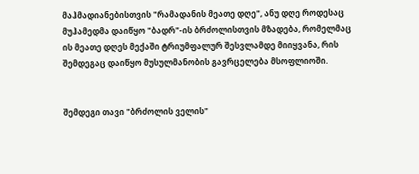მაჰმადიანებისთვის "რამადანის მეათე დღე", ანუ დღე როდესაც მუჰამედმა დაიწყო "ბადრ"-ის ბრძოლისთვის მზადება, რომელმაც ის მეათე დღეს მექაში ტრიუმფალურ შესვლამდე მიიყვანა, რის შემდეგაც დაიწყო მუსულმანობის გავრცელება მსოფლიოში.


შემდეგი თავი "ბრძოლის ველის"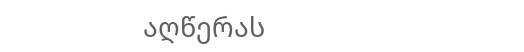აღწერას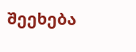შეეხება